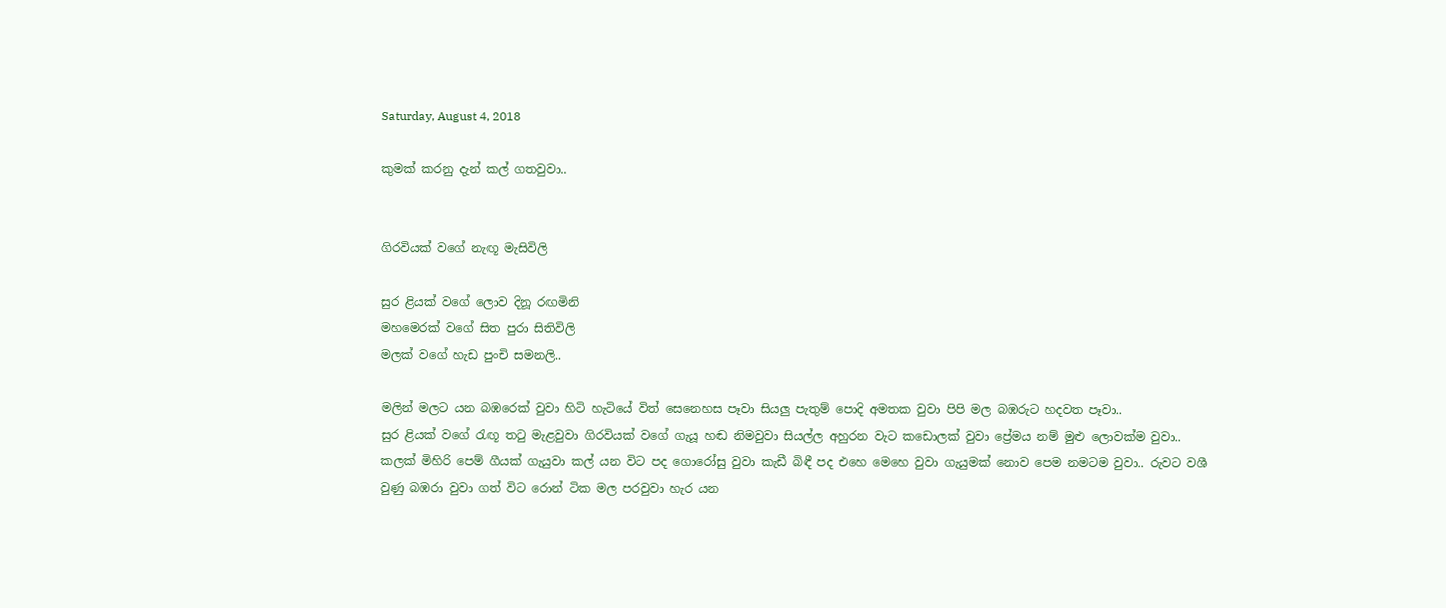Saturday, August 4, 2018

කුමක් කරනු දැන් කල් ගතවුවා..


ගිරවියක් වගේ නැඟූ මැසිවිලි

සුර ළියක් වගේ ලොව දිනූ රඟමිනි
මහමෙරක් වගේ සිත පුරා සිතිවිලි
මලක් වගේ හැඩ පුංචි සමනලි..

මලින් මලට යන බඹරෙක් වුවා හිටි හැටියේ විත් සෙනෙහස පෑවා සියලු පැතුම් පොදි අමතක වුවා පිපි මල බඹරුට හදවත පෑවා..
සුර ළියක් වගේ රැඟූ තටු මැළවුවා ගිරවියක් වගේ ගැයූ හඬ නිමවුවා සියල්ල අහුරන වැට කඩොලක් වුවා ප්‍රේමය නම් මුළු ලොවක්ම වුවා.. කලක් මිහිරි පෙම් ගීයක් ගැයුවා කල් යන විට පද ගොරෝසු වුවා කැඩී බිඳී පද එහෙ මෙහෙ වුවා ගැයුමක් නොව පෙම නමටම වුවා.. රුවට වශී වුණු බඹරා වුවා ගත් විට රොන් ටික මල පරවුවා හැර යන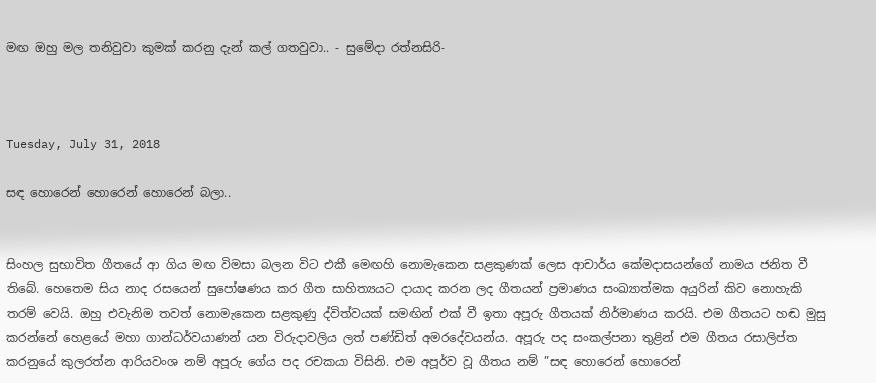මඟ ඔහු මල තනිවුවා කුමක් කරනු දැන් කල් ගතවුවා.. - සුමේදා රත්නසිරි-



Tuesday, July 31, 2018

සඳ හොරෙන් හොරෙන් හොරෙන් බලා..


සිංහල සුභාවිත ගීතයේ ආ ගිය මඟ විමසා බලන විට එකී මෙඟහි නොමැකෙන සළකුණක් ලෙස ආචාර්ය කේමදාසයන්ගේ නාමය ජනිත වී තිබේ. හෙතෙම සිය නාද රසයෙන් සුපෝෂණය කර ගීත සාහිත්‍යයට දායාද කරන ලද ගීතයන් ප්‍රමාණය සංඛ්‍යාත්මක අයුරින් කිව නොහැකි තරම් වෙයි. ඔහු එවැනිම තවත් නොමැකෙන සළකුණු ද්විත්වයක් සමඟින් එක් වී ඉතා අපූරු ගීතයක් නිර්මාණය කරයි. එම ගීතයට හඬ මුසු කරන්නේ හෙළයේ මහා ගාන්ධර්වයාණන් යන විරුදාවලිය ලත් පණ්ඩිත් අමරදේවයන්ය. අපූරු පද සංකල්පනා තුළින් එම ගීතය රසාලිප්ත කරනුයේ කුලරත්න ආරියවංශ නම් අපූරු ගේය පද රචකයා විසිනි. එම අපූර්ව වූ ගීතය නම් ”සඳ හොරෙන් හොරෙන්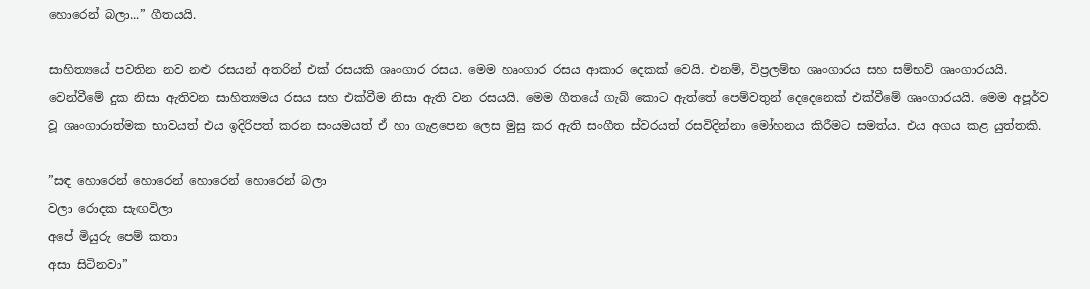හොරෙන් බලා...” ගීතයයි.

සාහිත්‍යයේ පවතින නව නළු රසයන් අතරින් එක් රසයකි ශෘංගාර රසය. මෙම හෘංගාර රසය ආකාර දෙකක් වෙයි. එනම්, විප්‍රලම්භ ශෘංගාරය සහ සම්භව් ශෘංගාරයයි. වෙන්වීමේ දුක නිසා ඇතිවන සාහිත්‍යමය රසය සහ එක්වීම නිසා ඇති වන රසයයි. මෙම ගීතයේ ගැබ් කොට ඇත්තේ පෙම්වතුන් දෙදෙනෙක් එක්වීමේ ශෘංගාරයයි. මෙම අපූර්ව වූ ශෘංගාරාත්මක භාවයත් එය ඉදිරිපත් කරන සංයමයත් ඒ හා ගැළපෙන ලෙස මුසු කර ඇති සංගීත ස්වරයත් රසවිදින්නා මෝහනය කිරීමට සමත්ය. එය අගය කළ යුත්තකි.

”සඳ හොරෙන් හොරෙන් හොරෙන් හොරෙන් බලා
වලා රොදක සැඟවිලා
අපේ මියුරු පෙම් කතා
අසා සිටිනවා”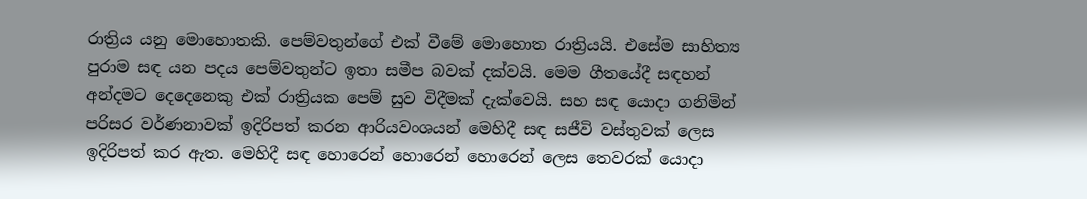රාත්‍රිය යනු මොහොතකි. පෙම්වතුන්ගේ එක් වීමේ මොහොත රාත්‍රියයි. එසේම සාහිත්‍ය පුරාම සඳ යන පදය පෙම්වතුන්ට ඉතා සමීප බවක් දක්වයි. මෙම ගීතයේදී සඳහන් අන්දමට දෙදෙනෙකු එක් රාත්‍රියක පෙම් සුව විදීමක් දැක්වෙයි. සහ සඳ යොදා ගනිමින් පරිසර වර්ණනාවක් ඉදිරිපත් කරන ආරියවංශයන් මෙහිදී සඳ සජීවි වස්තුවක් ලෙස ඉදිරිපත් කර ඇත. මෙහිදී සඳ හොරෙන් හොරෙන් හොරෙන් ලෙස තෙවරක් යොදා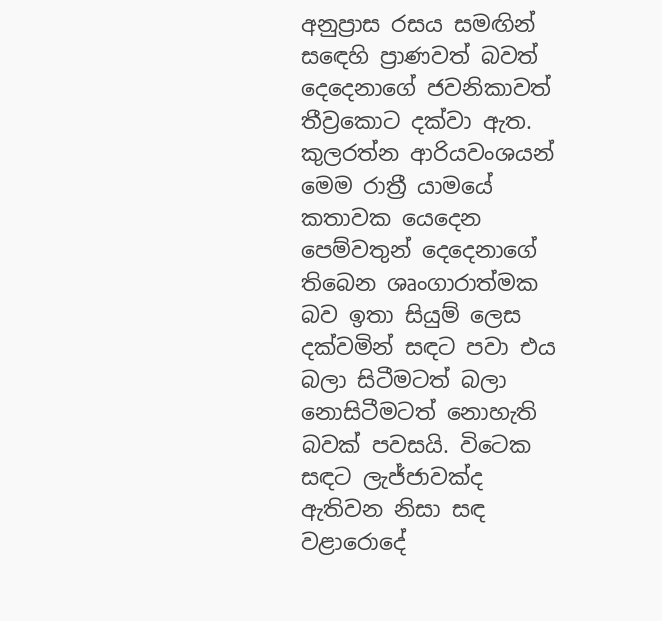අනුප්‍රාස රසය සමඟින් සඳෙහි ප්‍රාණවත් බවත් දෙදෙනාගේ ජවනිකාවත් තීව්‍රකොට දක්වා ඇත. කුලරත්න ආරියවංශයන් මෙම රාත්‍රී යාමයේ කතාවක යෙදෙන පෙම්වතුන් දෙදෙනාගේ තිබෙන ශෘංගාරාත්මක බව ඉතා සියුම් ලෙස දක්වමින් සඳට පවා එය බලා සිටීමටත් බලා නොසිටීමටත් නොහැති බවක් පවසයි. විටෙක සඳට ලැජ්ජාවක්ද ඇතිවන නිසා සඳ වළාරොදේ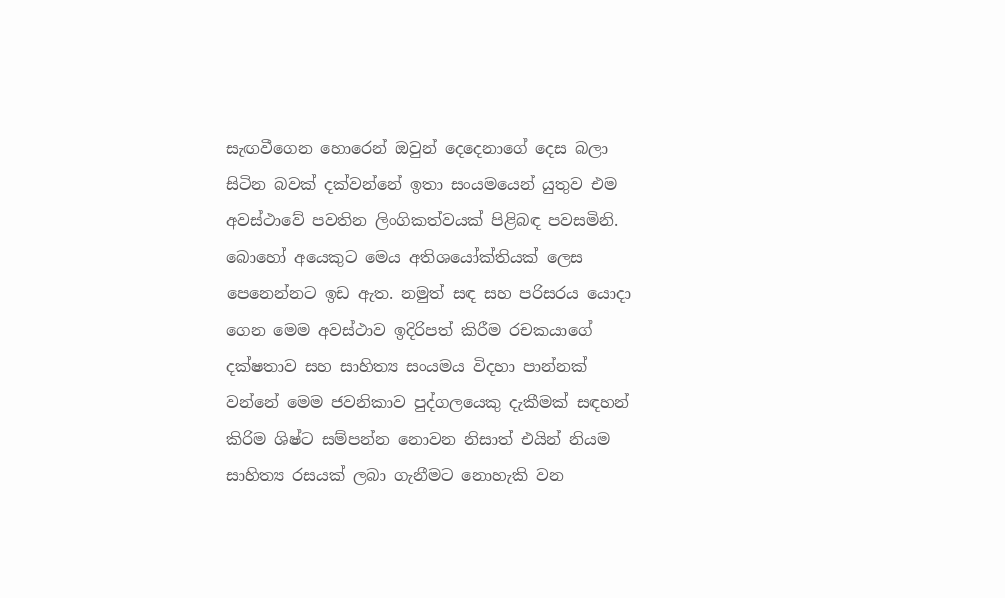සැඟවීගෙන හොරෙන් ඔවුන් දෙදෙනාගේ දෙස බලා සිටින බවක් දක්වන්නේ ඉතා සංයමයෙන් යුතුව එම අවස්ථාවේ පවතින ලිංගිකත්වයක් පිළිබඳ පවසමිනි. බොහෝ අයෙකුට මෙය අතිශයෝක්තියක් ලෙස පෙනෙන්නට ඉඩ ඇත. නමුත් සඳ සහ පරිසරය යොදා ගෙන මෙම අවස්ථාව ඉදිරිපත් කිරීම රචකයාගේ දක්ෂතාව සහ සාහිත්‍ය සංයමය විදහා පාන්නක් වන්නේ මෙම ජවනිකාව පුද්ගලයෙකු දැකීමක් සඳහන් කිරිම ශිෂ්ට සම්පන්න නොවන නිසාත් එයින් නියම සාහිත්‍ය රසයක් ලබා ගැනීමට නොහැකි වන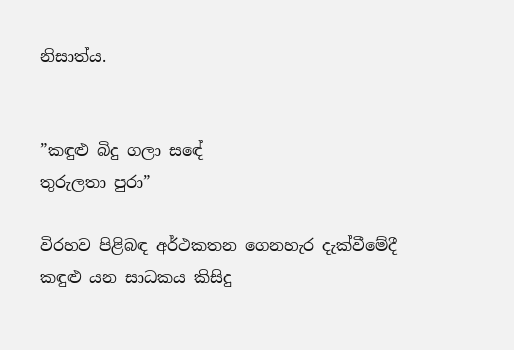නිසාත්ය.


”කඳුළු බිදු ගලා සඳේ
තුරුලතා පුරා”

විරහව පිළිබඳ අර්ථකතන ගෙනහැර දැක්වීමේදී කඳුළු යන සාධකය කිසිදු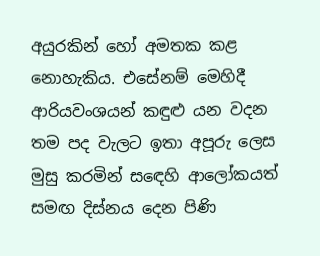අයුරකින් හෝ අමතක කළ නොහැකිය. එසේනම් මෙහිදී ආරියවංශයන් කඳුළු යන වදන තම පද වැලට ඉතා අපූරු ලෙස මුසු කරමින් සඳෙහි ආලෝකයත් සමඟ දිස්නය දෙන පිණි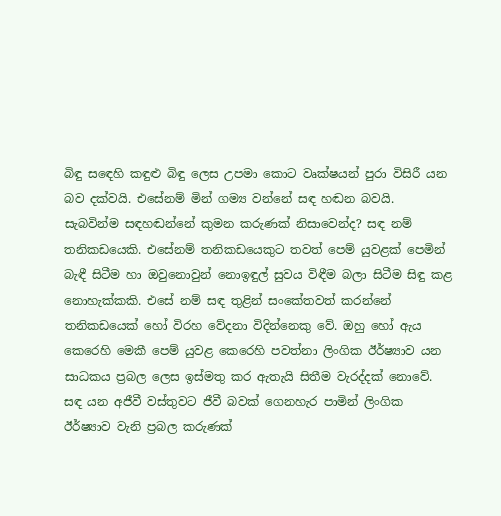බිඳු සඳෙහි කඳුළු බිඳු ලෙස උපමා කොට වෘක්ෂයන් පුරා විසිරී යන බව දක්වයි. එසේනම් මින් ගම්‍ය වන්නේ සඳ හඬන බවයි. සැබවින්ම සඳහඬන්නේ කුමන කරුණක් නිසාවෙන්ද? සඳ නම් තනිකඩයෙකි. එසේනම් තනිකඩයෙකුට තවත් පෙම් යුවළක් පෙමින් බැඳී සිටීම හා ඔවුනොවුන් නොඉඳුල් සුවය විඳීම බලා සිටීම සිඳු කළ නොහැක්කකි. එසේ නම් සඳ තුළින් සංකේතවත් කරන්නේ තනිකඩයෙක් හෝ විරහ වේදනා විදින්නෙකු වේ. ඔහු හෝ ඇය කෙරෙහි මෙකී පෙම් යුවළ කෙරෙහි පවත්නා ලිංගික ඊර්ෂ්‍යාව යන සාධකය ප්‍රබල ලෙස ඉස්මතු කර ඇතැයි සිතීම වැරද්දක් නොවේ. සඳ යන අජීවී වස්තුවට ජීවී බවක් ගෙනහැර පාමින් ලිංගික ඊර්ෂ්‍යාව වැනි ප්‍රබල කරුණක්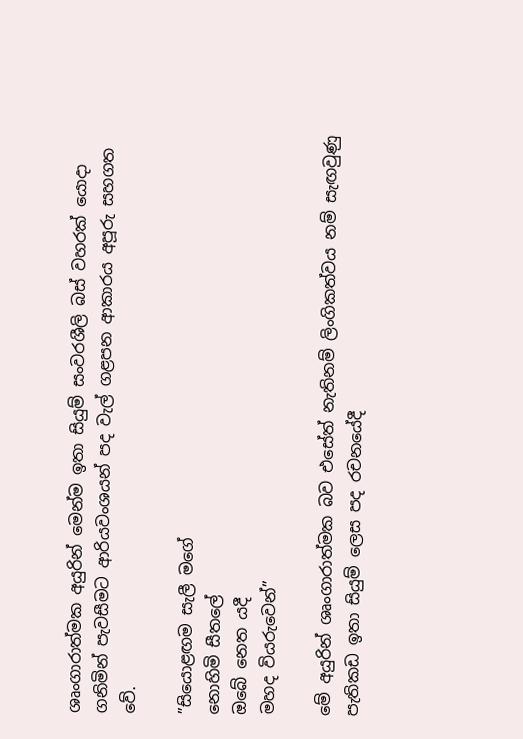ශෘංගාරාත්මක අයුරින් මෙන්ම ඉතා සියුම් සංවරශීලි බස් වහරක් යොදා ගනිමින් පැවසීමට ආරියවංශයන් පද වැල් ගළපන ආකාරය අපූරු සහගත වේ.

”සියොළඟම සැලී මගේ
නොහිමි සීතලේ
ඔබේ නෙත යදී
මහද වියරුවෙන්”

මේ අයුරින් ශෘංගාරාත්මක බව එසේත් නැතිනම් ලිංගිකත්වය නම් සැඟවුණු පැතිකඩ ඉතා සියුම් ලෙස පද රචනයේදී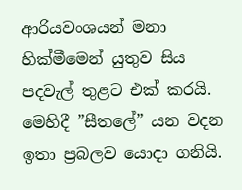ආරියවංශයන් මනා හික්මීමෙන් යුතුව සිය පදවැල් තුළට එක් කරයි. මෙහිදී ”සීතලේ” යන වදන ඉතා ප්‍රබලව යොදා ගනියි.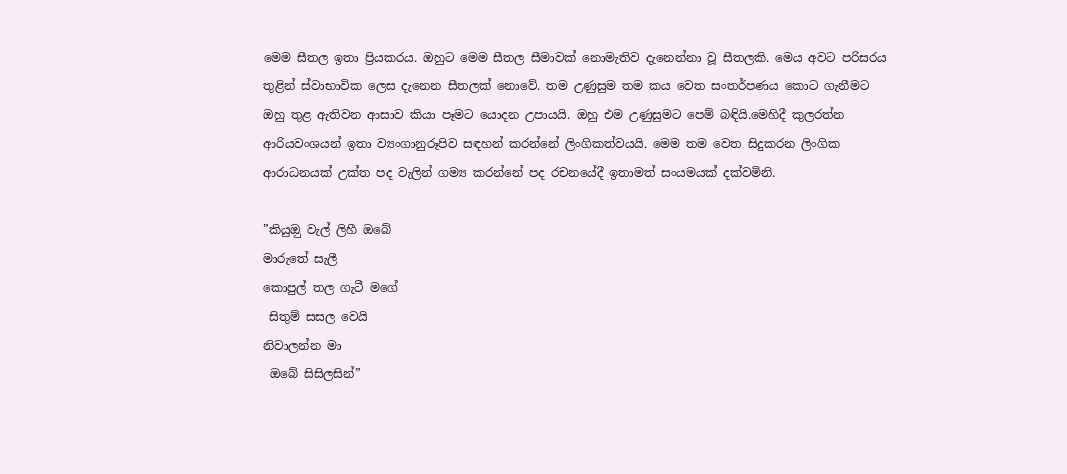මෙම සීතල ඉතා ප්‍රියකරය. ඔහුට මෙම සීතල සීමාවක් නොමැතිව දැනෙන්නා වූ සීතලකි. මෙය අවට පරිසරය තුළින් ස්වාභාවික ලෙස දැනෙන සීතලක් නොවේ. තම උණුසුම තම කය වෙත සංතර්පණය කොට ගැනීමට ඔහු තුළ ඇතිවන ආසාව කියා පෑමට යොදන උපායයි. ඔහු එම උණුසුමට පෙම් බඳියි.මෙහිදී කුලරත්න ආරියවංශයන් ඉතා ව්‍යංගානුරූපිව සඳහන් කරන්නේ ලිංගිකත්වයයි. මෙම තම වෙත සිදුකරන ලිංගික ආරාධනයක් උක්ත පද වැලින් ගම්‍ය කරන්නේ පද රචනයේදී ඉතාමත් සංයමයක් දක්වමිනි.

”කියුඔු වැල් ලිහී ඔබේ
මාරුතේ සැලී
කොපුල් තල ගැටී මගේ
 සිතුම් සසල වෙයි
නිවාලන්න මා
 ඔබේ සිසිලසින්”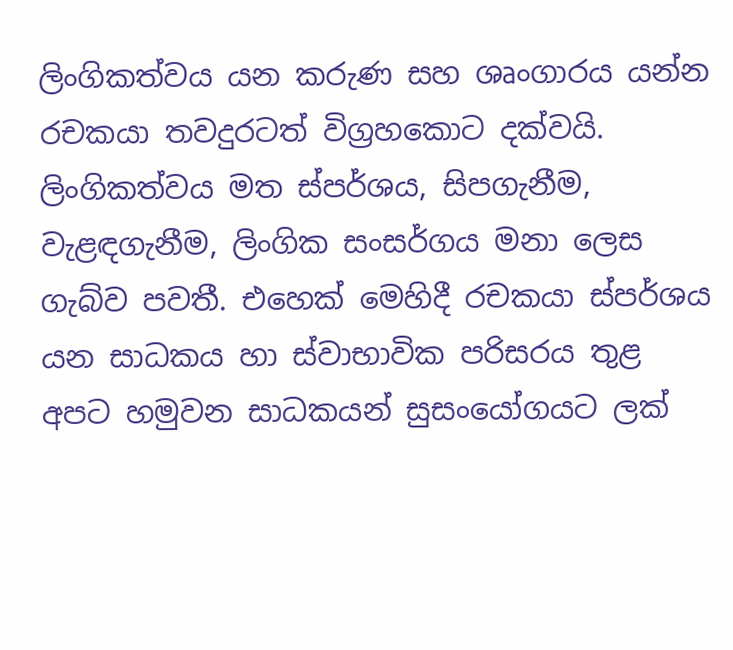ලිංගිකත්වය යන කරුණ සහ ශෘංගාරය යන්න රචකයා තවදුරටත් විග්‍රහකොට දක්වයි. ලිංගිකත්වය මත ස්පර්ශය, සිපගැනීම, වැළඳගැනීම, ලිංගික සංසර්ගය මනා ලෙස ගැබ්ව පවතී. එහෙක් මෙහිදී රචකයා ස්පර්ශය යන සාධකය හා ස්වාභාවික පරිසරය තුළ අපට හමුවන සාධකයන් සුසංයෝගයට ලක්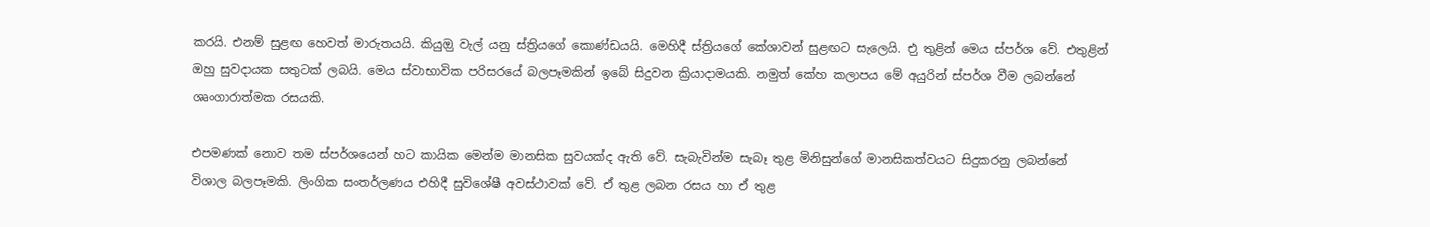කරයි. එනම් සුළඟ හෙවත් මාරුතයයි. කියුඔු වැල් යනු ස්ත්‍රියගේ කොණ්ඩයයි. මෙහිදී ස්ත්‍රියගේ කේශාවන් සුළඟට සැලෙයි. එු තුළින් මෙය ස්පර්ශ වේ. එතුළින් ඔහු සුවදායක සතුටක් ලබයි. මෙය ස්වාභාවික පරිසරයේ බලපෑමකින් ඉබේ සිදුවන ක්‍රියාදාමයකි. නමුත් කේහ කලාපය මේ අයුරින් ස්පර්ශ වීම ලබන්නේ ශෘංගාරාත්මක රසයකි.

එපමණක් නොව තම ස්පර්ශයෙන් හට කායික මෙන්ම මානසික සුවයක්ද ඇති වේ. සැබැවින්ම සැබෑ තුළ මිනිසුන්ගේ මානසිකත්වයට සිදුකරනු ලබන්නේ විශාල බලපෑමකි. ලිංගික සංතර්ලණය එහිදී සුවිශේෂී අවස්ථාවක් වේ. ඒ තුළ ලබන රසය හා ඒ තුළ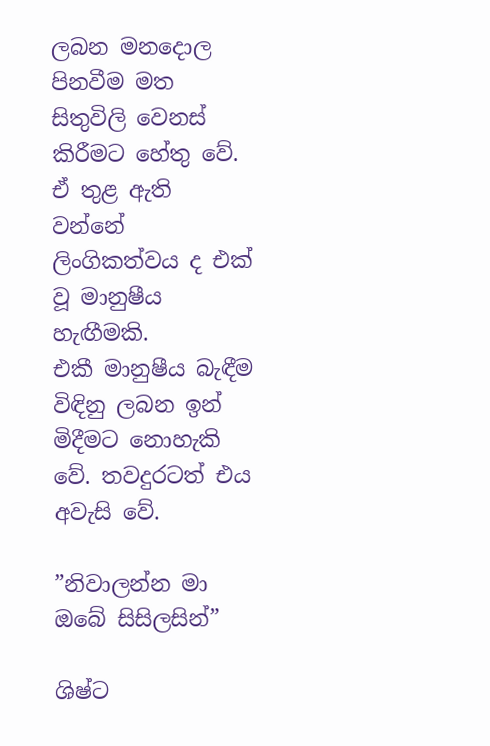ලබන මනදොල පිනවීම මත සිතුවිලි වෙනස් කිරීමට හේතු වේ. ඒ තුළ ඇති වන්නේ ලිංගිකත්වය ද එක් වූ මානුෂීය හැඟීමකි.
එකී මානුෂීය බැඳීම විඳිනු ලබන ඉන් මිදීමට නොහැකි වේ. තවදුරටත් එය අවැසි වේ.

”නිවාලන්න මා ඔබේ සිසිලසින්”

ශිෂ්ට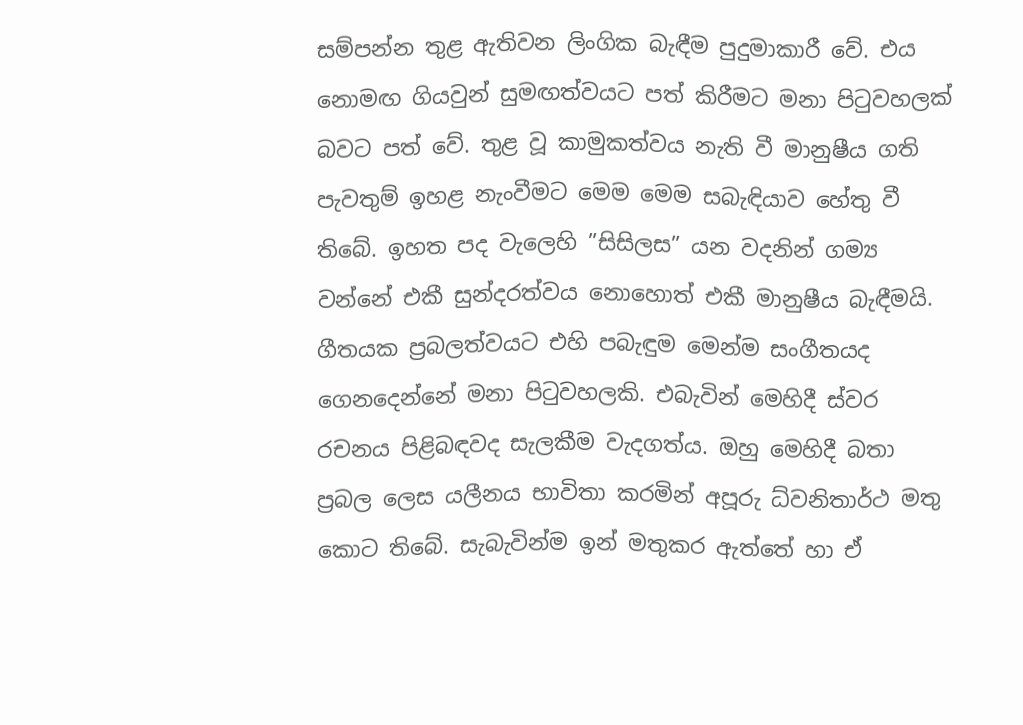සම්පන්න තුළ ඇතිවන ලිංගික බැඳීම පුදුමාකාරී වේ. එය නොමඟ ගියවුන් සුමඟත්වයට පත් කිරීමට මනා පිටුවහලක් බවට පත් වේ. තුළ වූ කාමුකත්වය නැති වී මානුෂීය ගති පැවතුම් ඉහළ නැංවීමට මෙම මෙම සබැඳියාව හේතු වී තිබේ. ඉහත පද වැලෙහි ”සිසිලස” යන වදනින් ගම්‍ය වන්නේ එකී සුන්දරත්වය නොහොත් එකී මානුෂීය බැඳීමයි.
ගීතයක ප්‍රබලත්වයට එහි පබැඳුම මෙන්ම සංගීතයද ගෙනදෙන්නේ මනා පිටුවහලකි. එබැවින් මෙහිදී ස්වර රචනය පිළිබඳවද සැලකීම වැදගත්ය. ඔහු මෙහිදී බතා ප්‍රබල ලෙස යලීනය භාවිතා කරමින් අපූරු ධ්වනිතාර්ථ මතු කොට තිබේ. සැබැවින්ම ඉන් මතුකර ඇත්තේ හා ඒ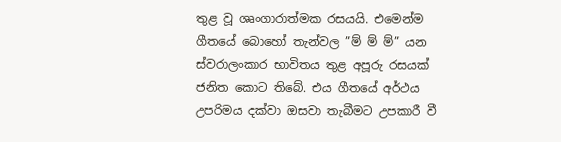තුළ වූ ශෘංගාරාත්මක රසයයි. එමෙන්ම ගීතයේ බොහෝ තැන්වල ”ම් ම් ම්” යන ස්වරාලංකාර භාවිතය තුළ අපූරු රසයක් ජනිත කොට තිබේ. එය ගීතයේ අර්ථය උපරිමය දක්වා ඔසවා තැබීමට උපකාරී වී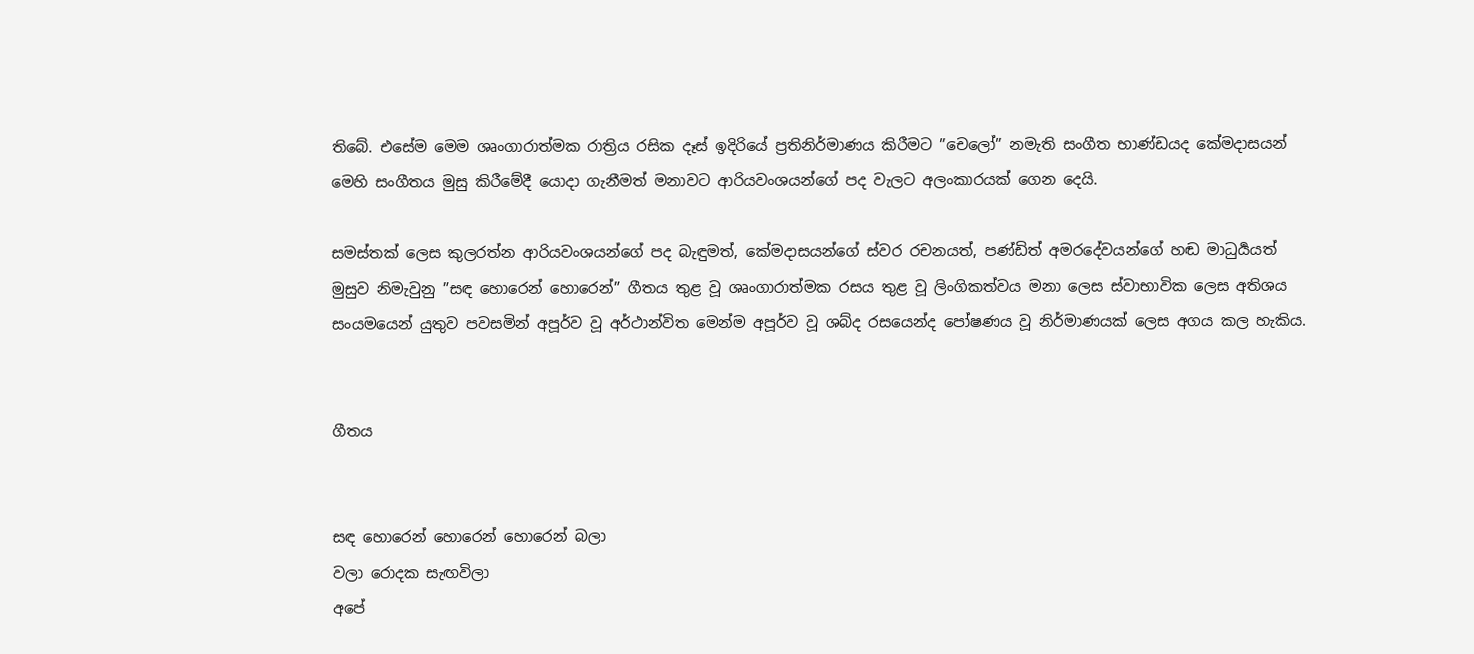තිබේ. එසේම මෙම ශෘංගාරාත්මක රාත්‍රිය රසික දෑස් ඉදිරියේ ප්‍රතිනිර්මාණය කිරීමට ”චෙලෝ” නමැති සංගීත භාණ්ඩයද කේමදාසයන් මෙහි සංගීතය මුසු කිරීමේදී යොදා ගැනීමත් මනාවට ආරියවංශයන්ගේ පද වැලට අලංකාරයක් ගෙන දෙයි.

සමස්තක් ලෙස කුලරත්න ආරියවංශයන්ගේ පද බැඳුමත්, කේමදාසයන්ගේ ස්වර රචනයත්, පණ්ඩිත් අමරදේවයන්ගේ හඬ මාධුර්‍යයත් මුසුව නිමැවුනු ”සඳ හොරෙන් හොරෙන්” ගීතය තුළ වූ ශෘංගාරාත්මක රසය තුළ වූ ලිංගිකත්වය මනා ලෙස ස්වාභාවික ලෙස අතිශය සංයමයෙන් යුතුව පවසමින් අපූර්ව වූ අර්ථාන්විත මෙන්ම අපූර්ව වූ ශබ්ද රසයෙන්ද පෝෂණය වූ නිර්මාණයක් ලෙස අගය කල හැකිය.


ගීතය


සඳ හොරෙන් හොරෙන් හොරෙන් බලා
වලා රොදක සැඟවිලා
අපේ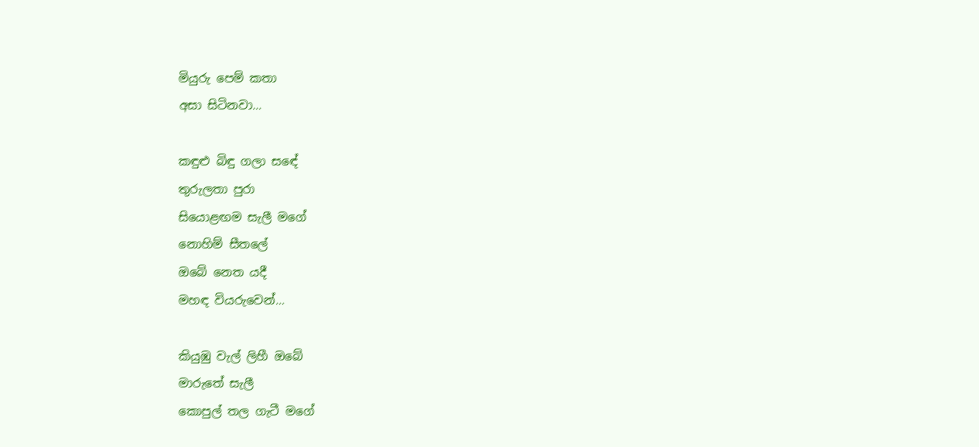මියුරු පෙම් කතා
අසා සිටිනවා...

කඳුළු බිඳු ගලා සඳේ
තුරුලතා පුරා
සියොළඟම සැලී මගේ
නොහිම් සීතලේ
ඔබේ නෙත යදී
මහඳ වියරුවෙන්...

කියුඹු වැල් ලිහී ඔබේ
මාරුතේ සැලී
කොපුල් තල ගැටී මගේ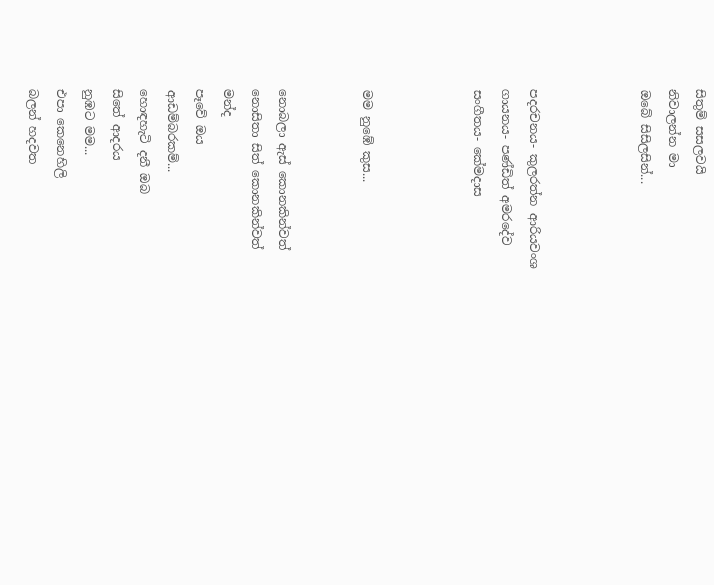සිතුම් සසලවයි
නිවාලන්න මා
ඔබේ සිසිලසින්...



පදරචනය- කුලරත්න ආරියවංශ
ගායනය- පණ්ඩිත් අමරදේව
සංගීතය- කේමදාස



මම නුඹේ කුස...


නොබලා ඇස් කොනකින්වත්
නොසිතා සිත් කොනකින්වත්
මන්ද
පෑවේ ඔය
ආඩම්බරකම්...
හොඳහැටි දනී ඔබ
සිතේ ආදරය
නුඹට මම...
එපා කෙනෙහිලි
බලන් හදවත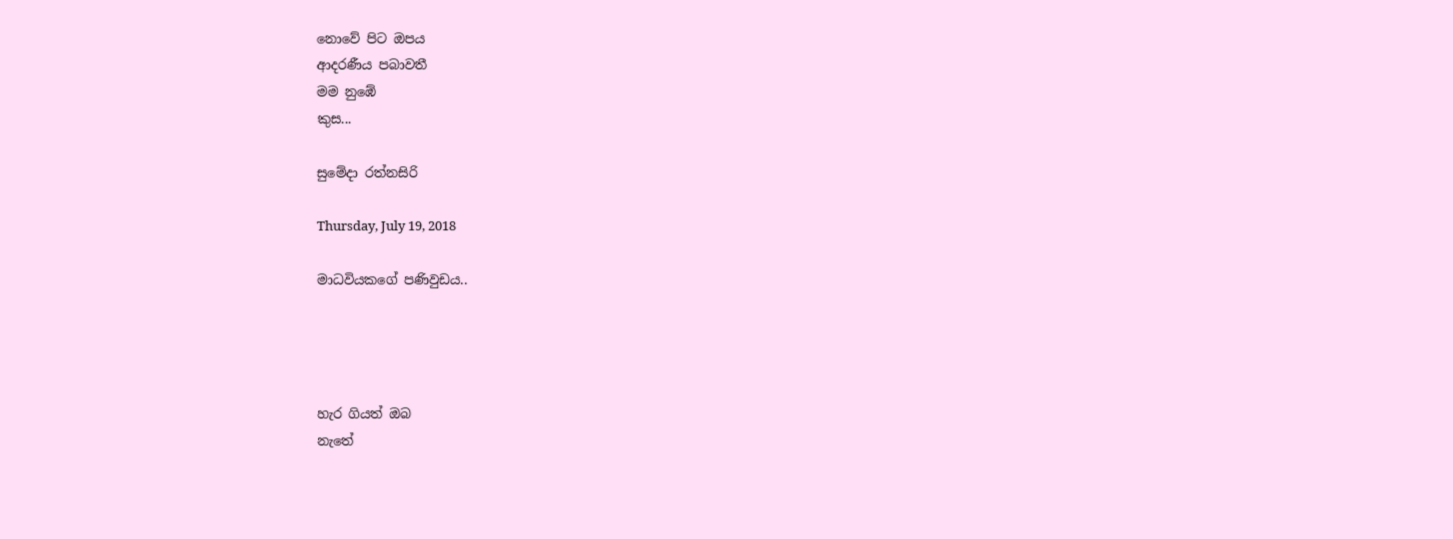නොවේ පිට ඔපය
ආදරණීය පබාවතී
මම නුඹේ
කුස...

සුමේදා රත්නසිරි

Thursday, July 19, 2018

මාධවියකගේ පණිවුඩය..




හැර ගියත් ඔබ
නැතේ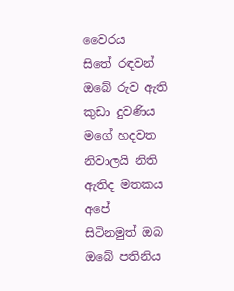වෛරය
සිතේ රඳවන්
ඔබේ රුව ඇති
කුඩා දුවණිය
මගේ හදවත
නිවාලයි නිති
ඇතිද මතකය
අපේ
සිටිනමුත් ඔබ
ඔබේ පතිනිය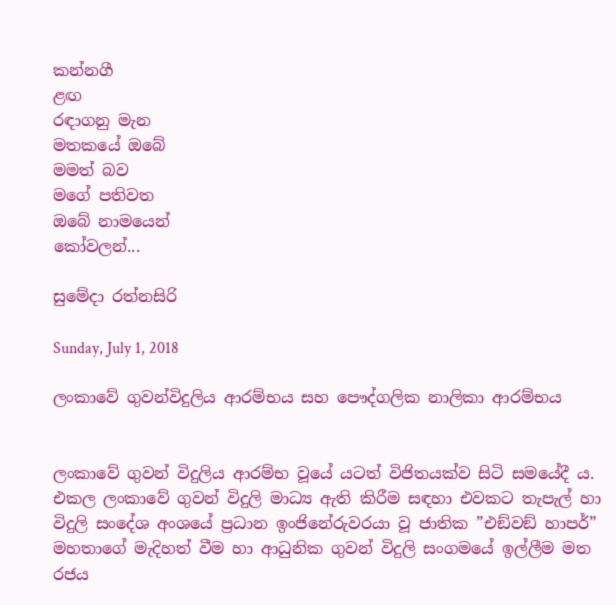කන්නගී
ළඟ
රඳාගනු මැන
මතකයේ ඔබේ
මමත් බව
මගේ පතිවත
ඔබේ නාමයෙන්
කෝවලන්...

සුමේදා රත්නසිරි

Sunday, July 1, 2018

ලංකාවේ ගුවන්විදුලිය ආරම්භය සහ පෞද්ගලික නාලිකා ආරම්භය


ලංකාවේ ගුවන් විදුලිය ආරම්භ වූයේ යටත් විජිතයක්ව සිටි සමයේදී ය. එකල ලංකාවේ ගුවන් විදුලි මාධ්‍ය ඇති කිරීම සඳහා එවකට තැපැල් හා විදුලි සංදේශ අංශයේ ප්‍රධාන ඉංජිනේරුවරයා වූ ජාතික ”එඞ්වඞ් හාපර්” මහතාගේ මැදිහත් වීම හා ආධුනික ගුවන් විදුලි සංගමයේ ඉල්ලීම මත රජය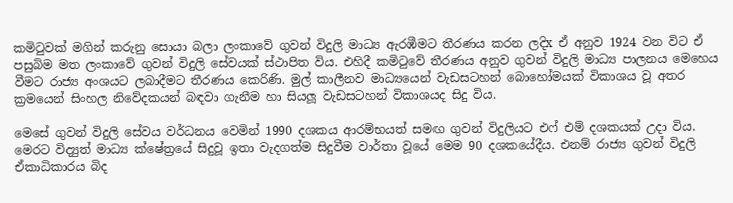කමිටුවක් මගින් කරුනු සොයා බලා ලංකාවේ ගුවන් විදුලි මාධ්‍ය ඇරඹීමට තීරණය කරන ලදිx ඒ අනුව 1924 වන විට ඒ පසුබිම මත ලංකාවේ ගුවන් විදුලි සේවයක් ස්ථාපිත විය. එහිදී කමිටුවේ තීරණය අනුව ගුවන් විදුලි මාධ්‍ය පාලනය මෙහෙය වීමට රාජ්‍ය අංශයට ලබාදීමට තීරණය කෙරිණි. මුල් කාලීනව මාධ්‍යයෙන් වැඩසටහන් බොහෝමයක් විකාශය වූ අතර ක්‍රමයෙන් සිංහල නිවේදකයන් බඳවා ගැනීම හා සියලූ වැඩසටහන් විකාශයද සිදු විය.

මෙසේ ගුවන් විදුලි සේවය වර්ධනය වෙමින් 1990 දශකය ආරම්භයත් සමඟ ගුවන් විදුලියට එෆ් එම් දශකයක් උදා විය. මෙරට විද්‍යුත් මාධ්‍ය ක්ෂේත්‍රයේ සිදුවූ ඉතා වැදගත්ම සිදුවීම වාර්තා වූයේ මෙම 90 දශකයේදීය. එනම් රාජ්‍ය ගුවන් විදුලි ඒකාධිකාරය බිද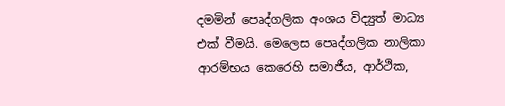දමමින් පෙෘද්ගලික අංශය විද්‍යුත් මාධ්‍ය එක් වීමයි. මෙලෙස පෙෘද්ගලික නාලිකා ආරම්භය කෙරෙහි සමාජීය, ආර්ථික,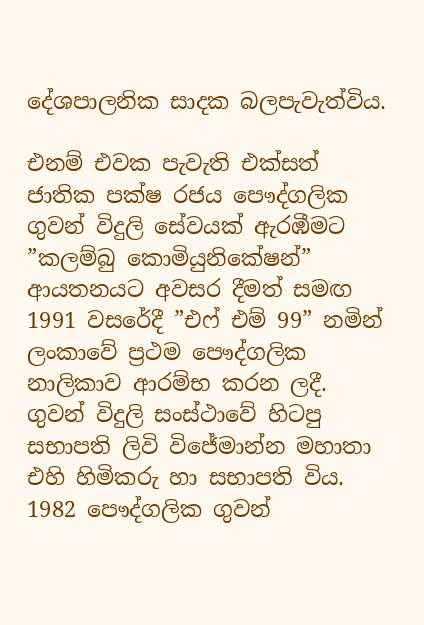දේශපාලනික සාදක බලපැවැත්විය.

එනම් එවක පැවැති එක්සත් ජාතික පක්ෂ රජය පෞද්ගලික ගුවන් විදුලි සේවයක් ඇරඹීමට ”කලම්බු කොමියුනිකේෂන්” ආයතනයට අවසර දීමත් සමඟ 1991 වසරේදී ”එෆ් එම් 99” නමින් ලංකාවේ ප්‍රථම පෞද්ගලික නාලිකාව ආරම්භ කරන ලදී. ගුවන් විදුලි සංස්ථාවේ හිටපු සභාපති ලිවි විජේමාන්න මහාතා එහි හිමිකරු හා සභාපති විය. 1982 පෞද්ගලික ගුවන්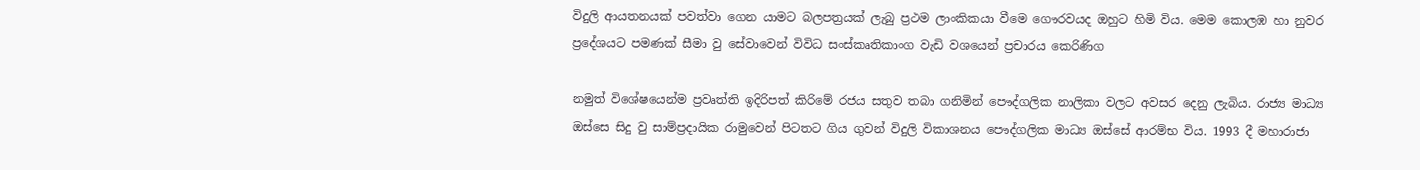විදුලි ආයතනයක් පවත්වා ගෙන යාමට බලපත්‍රයක් ලැබු ප්‍රථම ලාංකිකයා වීමෙ ගෞරවයද ඔහුට හිමි විය. මෙම කොලඹ හා නුවර ප්‍රදේශයට පමණක් සීමා වු සේවාවෙන් විවිධ සංස්කෘතිකාංග වැඩි වශයෙන් ප්‍රචාරය කෙරිණිග

නමුත් විශේෂයෙන්ම ප්‍රවෘත්ති ඉදිරිපත් කිරිමේ රජය සතුව තබා ගනිමින් පෞද්ගලික නාලිකා වලට අවසර දෙනු ලැබිය. රාජ්‍ය මාධ්‍ය ඔස්සෙ සිදු වු සාම්ප්‍රදායික රාමුවෙන් පිටතට ගිය ගුවන් විදුලි විකාශනය පෞද්ගලික මාධ්‍ය ඔස්සේ ආරම්භ විය. 1993 දී මහාරාජා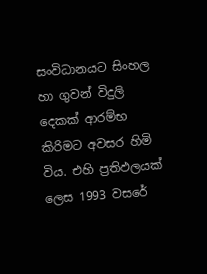සංවිධානයට සිංහල හා ගුවන් විදුලි දෙකක් ආරම්භ කිරිමට අවසර හිමි විය. එහි ප්‍රතිඵලයක් ලෙස 1993 වසරේ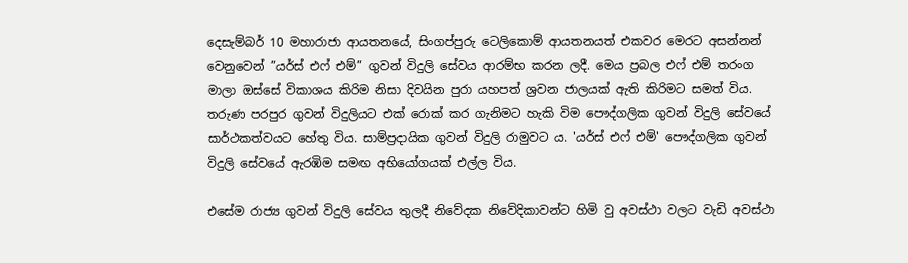දෙසැම්බර් 10 මහාරාජා ආයතනයේ, සිංගප්පුරු ටෙලිකොම් ආයතනයත් එකවර මෙරට අසන්නන් වෙනුවෙන් ”යර්ස් එෆ් එම්” ගුවන් විදුලි සේවය ආරම්භ කරන ලදී. මෙය ප්‍රබල එෆ් එම් තරංග මාලා ඔස්සේ විකාශය කිරිම නිසා දිවයින පුරා යහපත් ශ්‍රවන ජාලයක් ඇති කිරිමට සමත් විය. තරුණ පරපුර ගුවන් විදුලියට එක් රොක් කර ගැනිමට හැකි විම පෞද්ගලික ගුවන් විදුලි සේවයේ සාර්ථකත්වයට හේතු විය. සාම්ප්‍රදායික ගුවන් විදුලි රාමුවට ය. 'යර්ස් එෆ් එම්' පෞද්ගලික ගුවන් විදුලි සේවයේ ඇරඹිම සමඟ අභියෝගයක් එල්ල විය.

එසේම රාජ්‍ය ගුවන් විදුලි සේවය තුලදී නිවේදක නිවේදිකාවන්ට හිමි වු අවස්ථා වලට වැඩි අවස්ථා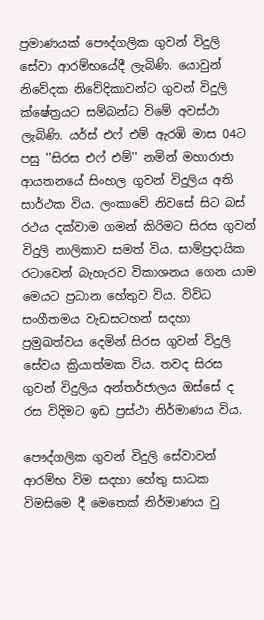ප්‍රමාණයක් පෞද්ගලික ගුවන් විදුලි සේවා ආරම්භයේදී ලැබිණි. යොවුන් නිවේදක නිවේදිකාවන්ට ගුවන් විදුලි ක්ෂේත්‍රයට සම්බන්ධ විමේ අවස්ථා ලැබිණි. යර්ස් එෆ් එම් ඇරඹි මාස 04ට පසු ''සිරස එෆ් එම්'' නමින් මහාරාජා ආයතනයේ සිංහල ගුවන් විදුලිය අති සාර්ථක විය. ලංකාවේ නිවසේ සිට බස් රථය දක්වාම ගමන් කිරිමට සිරස ගුවන් විදුලි නාලිකාව සමත් විය. සාම්ප්‍රදායික රටාවෙන් බැහැරව විකාශනය ගෙන යාම මෙයට ප්‍රධාන හේතුව විය. විවිධ සංගීතමය වැඩසටහන් සදහා ප්‍රමුඛත්වය දෙමින් සිරස ගුවන් විදුලි සේවය ක්‍රියාත්මක විය. තවද සිරස ගුවන් විදුලිය අන්තර්ජාලය ඔස්සේ ද රස විදිමට ඉඩ ප්‍රස්ථා නිර්මාණය විය.

පෞද්ගලික ගුවන් විදුලි සේවාවන් ආරම්භ විම සදහා හේතු සාධක විමසිමෙ දී මෙතෙක් නිර්මාණය වු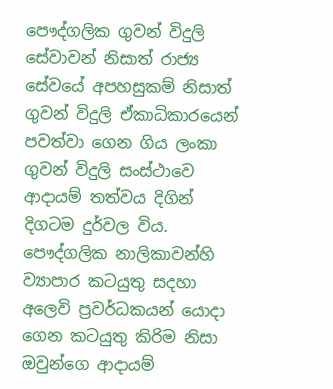පෞද්ගලික ගුවන් විදුලි සේවාවන් නිසාත් රාජ්‍ය සේවයේ අපහසුකම් නිසාත් ගුවන් විදුලි ඒකාධිකාරයෙන් පවත්වා ගෙන ගිය ලංකා ගුවන් විදුලි සංස්ථාවෙ ආදායම් තත්වය දිගින් දිගටම දුර්වල විය. පෞද්ගලික නාලිකාවන්හි ව්‍යාපාර කටයුතු සදහා අලෙවි ප්‍රවර්ධකයන් යොදා ගෙන කටයුතු කිරිම නිසා ඔවුන්ගෙ ආදායම්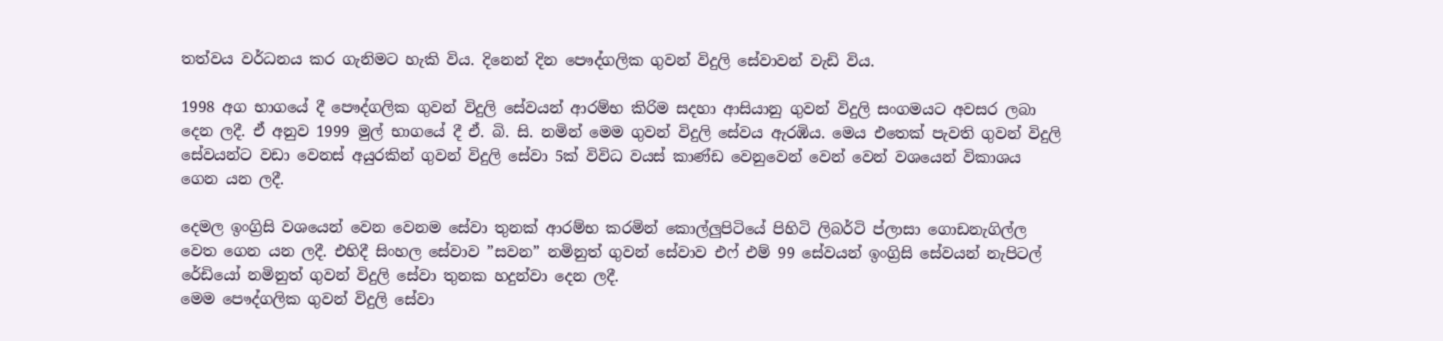තත්වය වර්ධනය කර ගැනිමට හැකි විය. දිනෙන් දින පෞද්ගලික ගුවන් විදුලි සේවාවන් වැඩි විය.

1998 අග භාගයේ දී පෞද්ගලික ගුවන් විදුලි සේවයන් ආරම්භ කිරිම සදහා ආසියානු ගුවන් විදුලි සංගමයට අවසර ලබා දෙන ලදී. ඒ අනුව 1999 මුල් භාගයේ දී ඒ. බි. සි. නමින් මෙම ගුවන් විදුලි සේවය ඇරඹිය. මෙය එතෙක් පැවති ගුවන් විදුලි සේවයන්ට වඩා වෙනස් අයුරකින් ගුවන් විදුලි සේවා 5ක් විවිධ වයස් කාණ්ඩ වෙනුවෙන් වෙන් වෙන් වශයෙන් විකාශය ගෙන යන ලදී.

දෙමල ඉංග්‍රිසි වශයෙන් වෙන වෙනම සේවා තුනක් ආරම්භ කරමින් කොල්ලුපිටියේ පිහිටි ලිබර්ටි ප්ලාසා ගොඩනැගිල්ල වෙත ගෙන යන ලදී. එහිදී සිංහල සේවාව ”සවන” නමිනුත් ගුවන් සේවාව එෆ් එම් 99 සේවයන් ඉංග්‍රිසි සේවයන් නැපිටල් රේඩියෝ නමිනුත් ගුවන් විදුලි සේවා තුනක හදුන්වා දෙන ලදී.
මෙම පෞද්ගලික ගුවන් විදුලි සේවා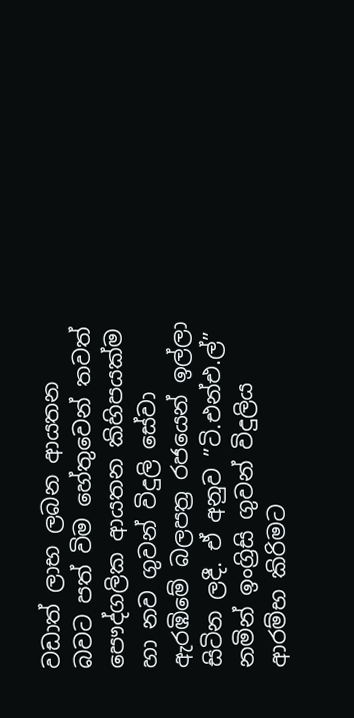වඩාත් ලාභ ලබන ආයතන බවට පත් විම හේතුවෙන් තවත් පෞද්ගලික ආයතන කිහිපයක්ම හා නව ගුවන් විදුලි සේවා ඇරඹිමේ බලපත්‍ර රජයෙන් ඉල්ලා සිටින ලදී. ඒ අනුව ”ටි.එන්එ.ල්” නමින් ඉංග්‍රිසි ගුවන් විදුලිය ආරම්භ කිරිමට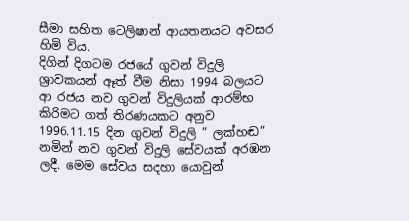සීමා සහිත ටෙලිෂාන් ආයතනයට අවසර හිමි විය.
දිගින් දිගටම රජයේ ගුවන් විදුලි ශ්‍රාවකයන් ඈත් වීම නිසා 1994 බලයට ආ රජය නව ගුවන් විදුලියක් ආරම්භ කිරිමට ගත් තිරණයකට අනුව 1996.11.15 දින ගුවන් විදුලි ” ලක්හඬ” නමින් නව ගුවන් විදුලි සේවයක් අරඹන ලදී. මෙම සේවය සදහා යොවුන්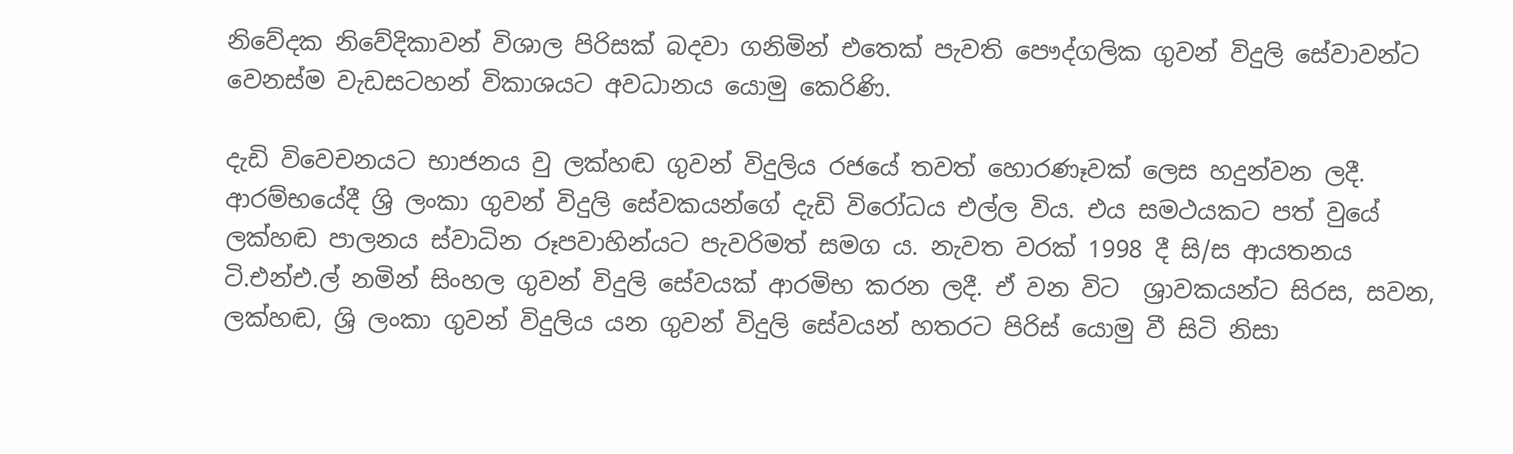නිවේදක නිවේදිකාවන් විශාල පිරිසක් බදවා ගනිමින් එතෙක් පැවති පෞද්ගලික ගුවන් විදුලි සේවාවන්ට වෙනස්ම වැඩසටහන් විකාශයට අවධානය යොමු කෙරිණි.

දැඩි විවෙචනයට භාජනය වු ලක්හඬ ගුවන් විදුලිය රජයේ තවත් හොරණෑවක් ලෙස හදුන්වන ලදී. ආරම්භයේදී ශ්‍රි ලංකා ගුවන් විදුලි සේවකයන්ගේ දැඩි විරෝධය එල්ල විය. එය සමථයකට පත් වුයේ ලක්හඬ පාලනය ස්වාධින රූපවාහින්යට පැවරිමත් සමග ය. නැවත වරක් 1998 දී සි/ස ආයතනය ටි.එන්එ.ල් නමින් සිංහල ගුවන් විදුලි සේවයක් ආරමිභ කරන ලදී. ඒ වන විට  ශ්‍රාවකයන්ට සිරස, සවන, ලක්හඬ, ශ්‍රි ලංකා ගුවන් විදුලිය යන ගුවන් විදුලි සේවයන් හතරට පිරිස් යොමු වී සිටි නිසා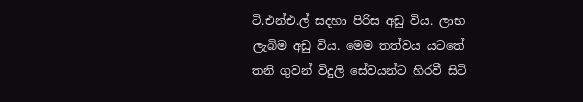ටි.එන්එ.ල් සදහා පිරිස අඩු විය. ලාභ ලැබිම අඩු විය. මෙම තත්වය යටතේ තනි ගුවන් විදුලි සේවයන්ට හිරවී සිටි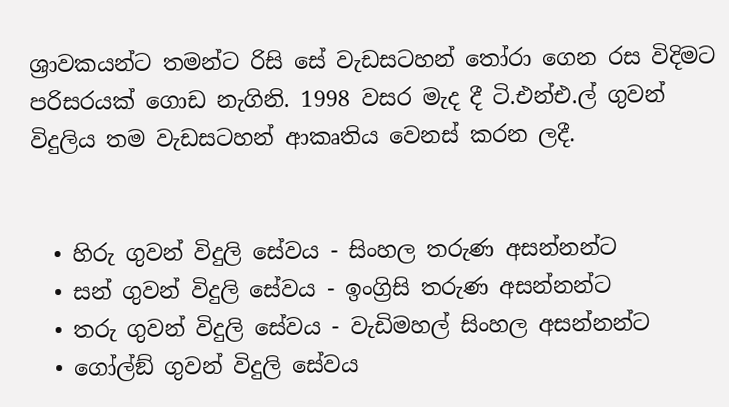ශ්‍රාවකයන්ට තමන්ට රිසි සේ වැඩසටහන් තෝරා ගෙන රස විදිමට පරිසරයක් ගොඩ නැගිනි. 1998 වසර මැද දී ටි.එන්එ.ල් ගුවන් විදුලිය තම වැඩසටහන් ආකෘතිය වෙනස් කරන ලදී.


  • හිරු ගුවන් විදුලි සේවය - සිංහල තරුණ අසන්නන්ට
  • සන් ගුවන් විදුලි සේවය - ඉංග්‍රිසි තරුණ අසන්නන්ට
  • තරු ගුවන් විදුලි සේවය - වැඩිමහල් සිංහල අසන්නන්ට
  • ගෝල්ඞ් ගුවන් විදුලි සේවය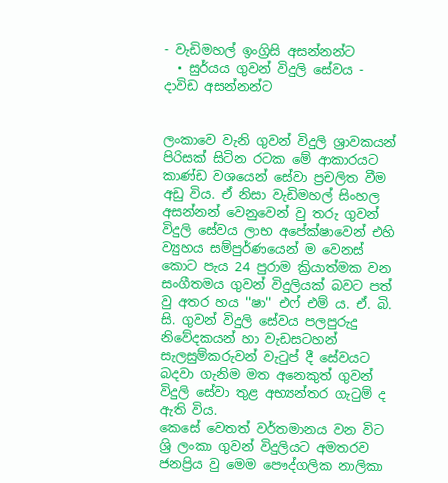- වැඩිමහල් ඉංග්‍රිසි අසන්නන්ට
  • සුර්යය ගුවන් විදුලි සේවය - දාවිඩ අසන්නන්ට


ලංකාවෙ වැනි ගුවන් විදුලි ශ්‍රාවකයන් පිරිසක් සිටින රටක මේ ආකාරයට කාණ්ඩ වශයෙන් සේවා ප්‍රචලිත වීම අඩු විය. ඒ නිසා වැඩිමහල් සිංහල අසන්නන් වෙනුවෙන් වු තරු ගුවන් විදුලි සේවය ලාභ අපේක්ෂාවෙන් එහි ව්‍යුහය සම්පුර්ණයෙන් ම වෙනස් කොට පැය 24 පුරාම ක්‍රියාත්මක වන සංගීතමය ගුවන් විදුලියක් බවට පත් වු අතර හය ''ෂා'' එෆ් එම් ය. ඒ. බි. සි. ගුවන් විදුලි සේවය පලපුරුදු නිවේදකයන් හා වැඩසටහන් සැලසුම්කරුවන් වැටුප් දී සේවයට බදවා ගැනිම මත අනෙකුත් ගුවන් විදුලි සේවා තුළ අභ්‍යන්තර ගැටුම් ද ඇති විය.
කෙසේ වෙතත් වර්තමානය වන විට ශ්‍රි ලංකා ගුවන් විදුලියට අමතරව ජනප්‍රිය වු මෙම පෞද්ගලික නාලිකා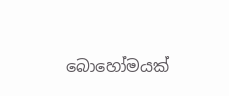බොහෝමයක්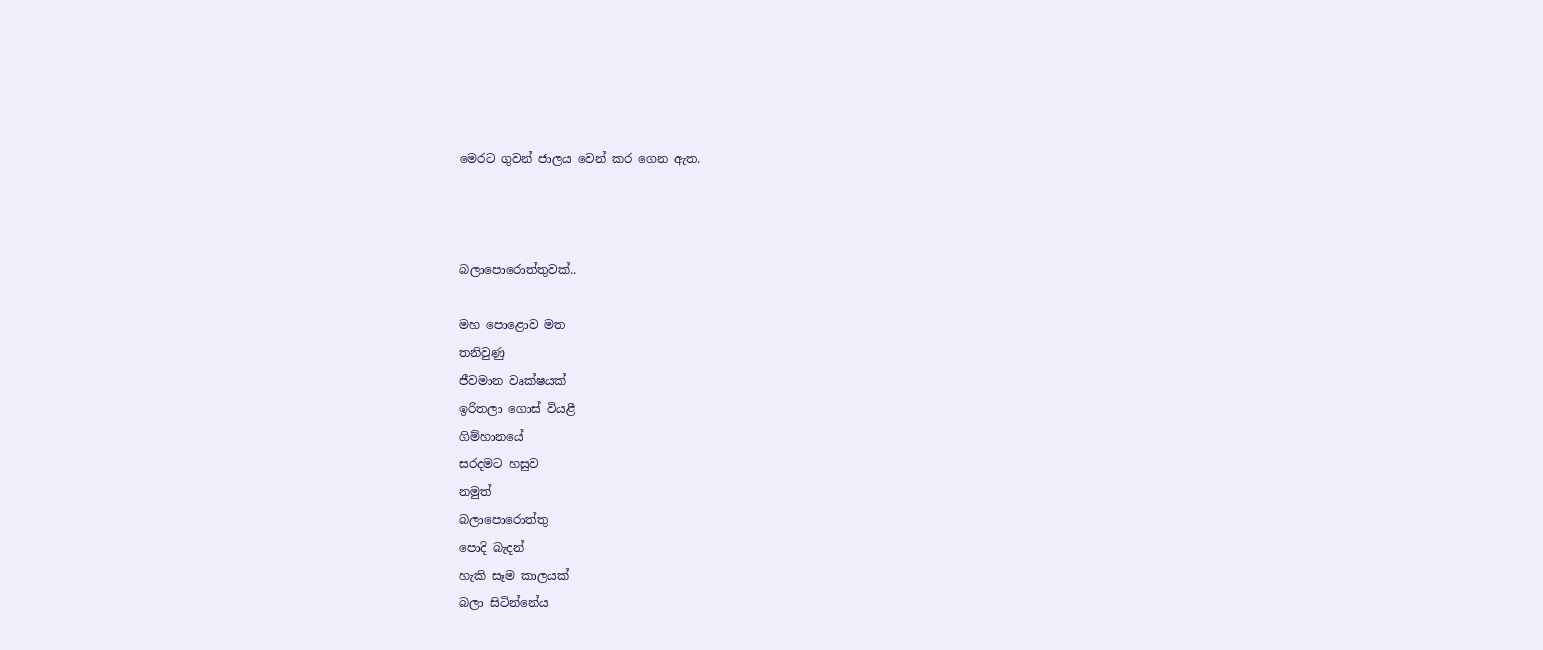මෙරට ගුවන් ජාලය වෙන් කර ගෙන ඇත.



බලාපොරොත්තුවක්..

මහ පොළොව මත
තනිවුණු
ජීවමාන වෘක්ෂයක්
ඉරිතලා ගොස් වියළී
ගිම්හානයේ
සරදමට හසුව
නමුත්
බලාපොරොත්තු
පොදි බැදන්
හැකි සෑම කාලයක්
බලා සිටින්නේය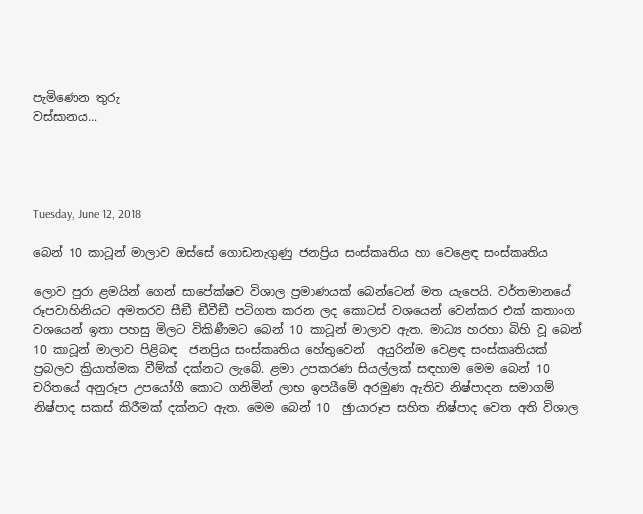පැමිණෙන තුරු
වස්සානය...




Tuesday, June 12, 2018

බෙන් 10 කාටූන් මාලාව ඔස්සේ ගොඩනැගුණු ජනප්‍රිය සංස්කෘතිය හා වෙළෙඳ සංස්කෘතිය

ලොව පුරා ළමයින් ගෙන් සාපේක්ෂව විශාල ප්‍රමාණයක් බෙන්ටෙන් මත යැපෙයි. වර්තමානයේ රූපවාහිනියට අමතරව සීඞී ඞීවීඞී පටිගත කරන ලද කොටස් වශයෙන් වෙන්කර එක් කතාංග වශයෙන් ඉතා පහසු මිලට විකිණීමට බෙන් 10 කාටූන් මාලාව ඇත. මාධ්‍ය හරහා බිහි වූ බෙන් 10 කාටූන් මාලාව පිළිබඳ  ජනප්‍රිය සංස්කෘතිය හේතුවෙන්  අයුරින්ම වෙළඳ සංස්කෘතියක් ප්‍රබලව ක්‍රියාත්මක වීම්ක් දක්නට ලැබේ. ළමා උපකරණ සියල්ලක් සඳහාම මෙම බෙන් 10 චරිතයේ අනුරූප උපයෝගී කොට ගනිමින් ලාභ ඉපයීමේ අරමුණ ඇතිව නිෂ්පාදන සමාගම් නිෂ්පාද සකස් කිරීමක් දක්නට ඇත. මෙම බෙන් 10  ඡුායාරූප සහිත නිෂ්පාද වෙත අති විශාල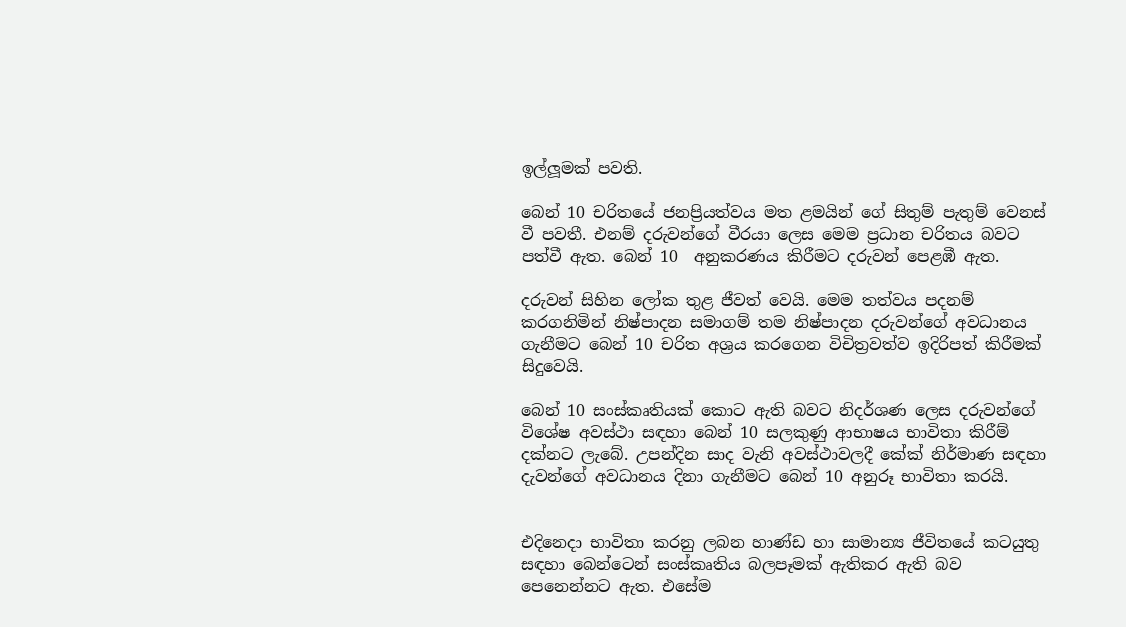ඉල්ලූමක් පවති.

බෙන් 10 චරිතයේ ජනප්‍රියත්වය මත ළමයින් ගේ සිතුම් පැතුම් වෙනස් වී පවතී. එනම් දරුවන්ගේ වීරයා ලෙස මෙම ප්‍රධාන චරිතය බවට පත්වී ඇත. බෙන් 10  අනුකරණය කිරීමට දරුවන් පෙළඹී ඇත.

දරුවන් සිහින ලෝක තුළ ජීවත් වෙයි. මෙම තත්වය පදනම් කරගනිමින් නිෂ්පාදන සමාගම් තම නිෂ්පාදන දරුවන්ගේ අවධානය ගැනීමට බෙන් 10 චරිත අශ්‍රය කරගෙන විචිත්‍රවත්ව ඉදිරිපත් කිරීමක් සිදුවෙයි.

බෙන් 10 සංස්කෘතියක් කොට ඇති බවට නිදර්ශණ ලෙස දරුවන්ගේ විශේෂ අවස්ථා සඳහා බෙන් 10 සලකුණු ආභාෂය භාවිතා කිරීම් දක්නට ලැබේ. උපන්දින සාද වැනි අවස්ථාවලදී කේක් නිර්මාණ සඳහා දැවන්ගේ අවධානය දිනා ගැනීමට බෙන් 10 අනුරූ භාවිතා කරයි.


එදිනෙදා භාවිතා කරනු ලබන හාණ්ඩ හා සාමාන්‍ය ජීවිතයේ කටයුතු සඳහා බෙන්ටෙන් සංස්කෘතිය බලපෑමක් ඇතිකර ඇති බව පෙනෙන්නට ඇත. එසේම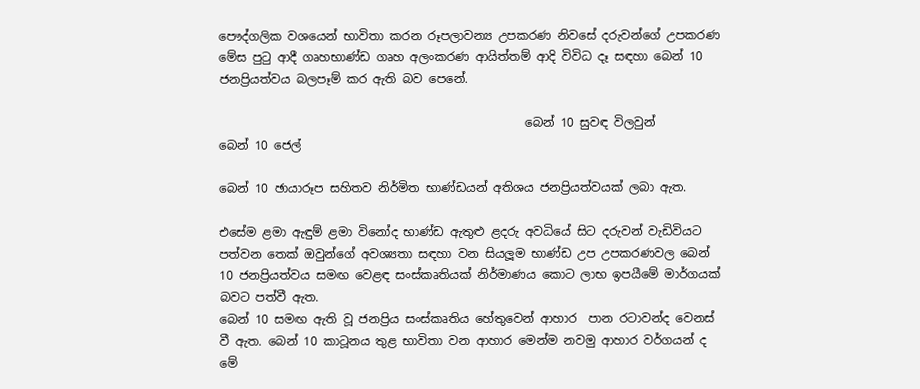පෞද්ගලික වශයෙන් භාවිතා කරන රූපලාවන්‍ය උපකරණ නිවසේ දරුවන්ගේ උපකරණ මේස පුටු ආදී ගෘහභාණ්ඩ ගෘහ අලංකරණ ආයිත්තම් ආදි විවිධ දෑ සඳහා බෙන් 10 ජනප්‍රියත්වය බලපෑම් කර ඇති බව පෙනේ.

                                                   බෙන් 10 සුවඳ විලවුන්         බෙන් 10 ජෙල්

බෙන් 10 ඡායාරූප සහිතව නිර්මිත භාණ්ඩයන් අතිශය ජනප්‍රියත්වයක් ලබා ඇත.

එසේම ළමා ඇඳුම් ළමා විනෝද භාණ්ඩ ඇතුළු ළදරු අවධියේ සිට දරුවන් වැඩිවියට පත්වන තෙක් ඔවුන්ගේ අවශ්‍යතා සඳහා වන සියලූම භාණ්ඩ උප උපකරණවල බෙන් 10 ජනප්‍රියත්වය සමඟ වෙළඳ සංස්කෘතියක් නිර්මාණය කොට ලාභ ඉපයීමේ මාර්ගයක් බවට පත්වී ඇත.
බෙන් 10 සමඟ ඇති වූ ජනප්‍රිය සංස්කෘතිය හේතුවෙන් ආහාර  පාන රටාවන්ද වෙනස් වී ඇත. බෙන් 10 කාටූනය තුළ භාවිතා වන ආහාර මෙන්ම නවමු ආහාර වර්ගයන් ද මේ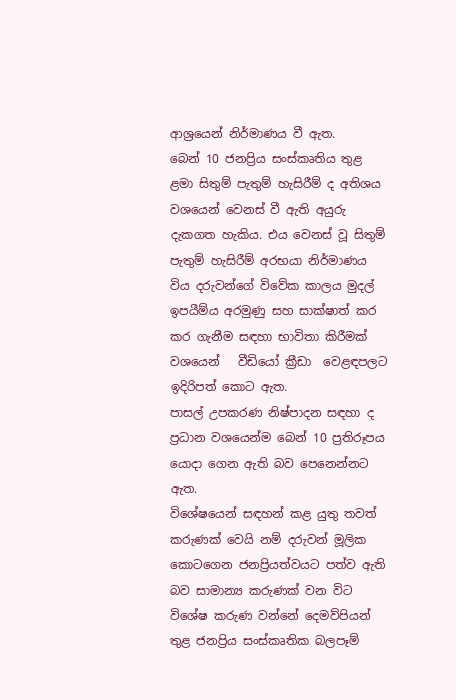ආශ්‍රයෙන් නිර්මාණය වී ඇත.
බෙන් 10 ජනප්‍රිය සංස්කෘතිය තුළ ළමා සිතුම් පැතුම් හැසිරීම් ද අතිශය වශයෙන් වෙනස් වී ඇති අයුරු දැකගත හැකිය. එය වෙනස් වූ සිතුම් පැතුම් හැසිරීම් අරභයා නිර්මාණය විය දරුවන්ගේ විවේක කාලය මුදල් ඉපයීම්ය අරමුණු සහ සාක්ෂාත් කර කර ගැනීම සඳහා භාවිතා කිරීමක් වශයෙන්   වීඩියෝ ක්‍රීඩා  වෙළඳපලට ඉදිරිපත් කොට ඇත.
පාසල් උපකරණ නිෂ්පාදන සඳහා ද ප්‍රධාන වශයෙන්ම බෙන් 10 ප්‍රතිරූපය යොදා ගෙන ඇති බව පෙනෙන්නට ඇත.
විශේෂයෙන් සඳහන් කළ යුතු තවත් කරුණක් වෙයි නම් දරුවන් මූලික කොටගෙන ජනප්‍රියත්වයට පත්ව ඇති බව සාමාන්‍ය කරුණක් වන විට විශේෂ කරුණ වන්නේ දෙමව්පියන් තුළ ජනප්‍රිය සංස්කෘතික බලපෑම්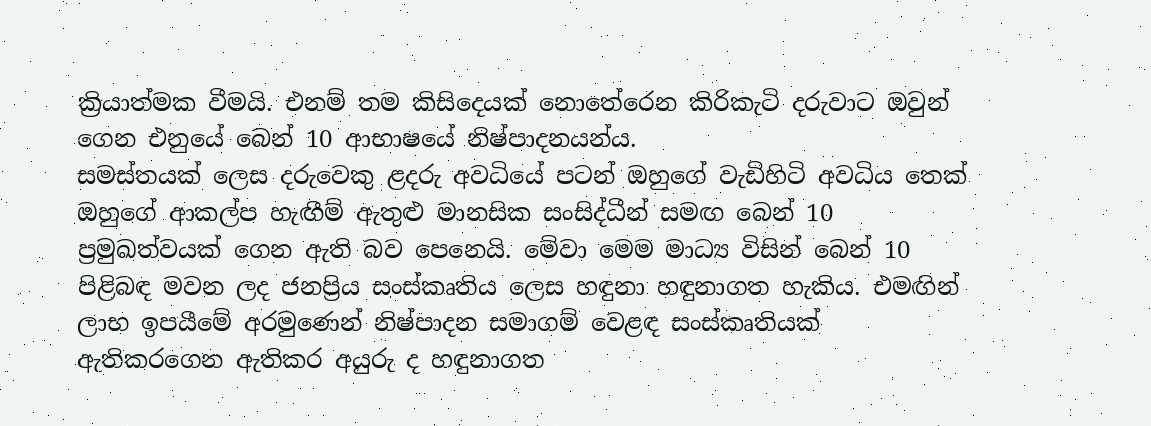ක්‍රියාත්මක වීමයි. එනම් තම කිසිදෙයක් නොතේරෙන කිරිකැටි දරුවාට ඔවුන් ගෙන එනුයේ බෙන් 10 ආභාෂයේ නිෂ්පාදනයන්ය.
සමස්තයක් ලෙස දරුවෙකු ළදරු අවධියේ පටන් ඔහුගේ වැඩිහිටි අවධිය තෙක් ඔහුගේ ආකල්ප හැඟීම් ඇතුළු මානසික සංසිද්ධීන් සමඟ බෙන් 10 ප්‍රමුඛත්වයක් ගෙන ඇති බව පෙනෙයි. මේවා මෙම මාධ්‍ය විසින් බෙන් 10 පිළිබඳ මවන ලද ජනප්‍රිය සංස්කෘතිය ලෙස හඳුනා හඳුනාගත හැකිය. එමඟින් ලාභ ඉපයීමේ අරමුණෙන් නිෂ්පාදන සමාගම් වෙළඳ සංස්කෘතියක් ඇතිකරගෙන ඇතිකර අයුරු ද හඳුනාගත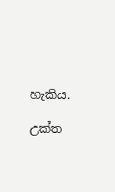හැකිය.

උක්ත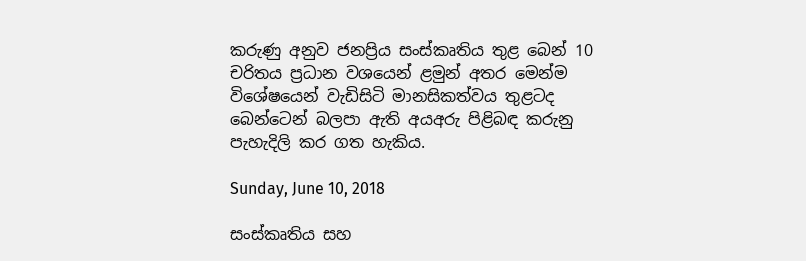කරුණු අනුව ජනප්‍රිය සංස්කෘතිය තුළ බෙන් 10 චරිතය ප්‍රධාන වශයෙන් ළමුන් අතර මෙන්ම විශේෂයෙන් වැඩිසිටි මානසිකත්වය තුළටද බෙන්ටෙන් බලපා ඇති අයඅරු පිළිබඳ කරුනු පැහැදිලි කර ගත හැකිය.

Sunday, June 10, 2018

සංස්කෘතිය සහ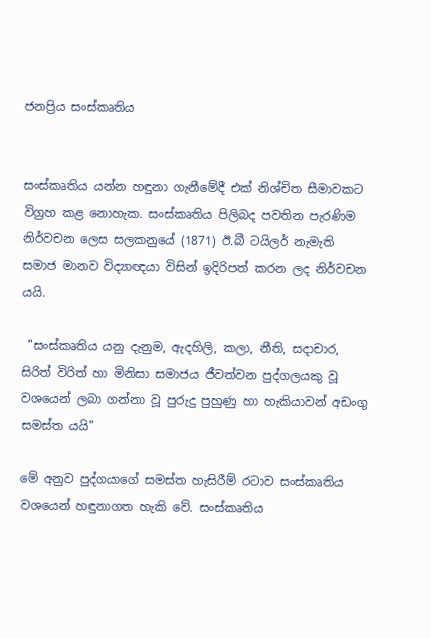ජනප්‍රිය සංස්කෘතිය


සංස්කෘතිය යන්න හඳුනා ගැනීමේදී එක් නිශ්චිත සීමාවකට විග්‍රහ කළ නොහැක. සංස්කෘතිය පිලිබද පවතින පැරණිම නිර්වචන ලෙස සලකනුයේ (1871) ඊ.බී ටයිලර් නැමැති සමාජ මානව විද්‍යාඥයා විසින් ඉදිරිපත් කරන ලද නිර්වචන යයි.

 "සංස්කෘතිය යනු දැනුම, ඇදහිලි, කලා, නීති, සදාචාර, සිරිත් විරිත් හා මිනිසා සමාජය ජීවත්වන පුද්ගලයකු වූ වශයෙන් ලබා ගන්නා වූ පුරුදු පුහුණු හා හැකියාවන් අඩංගු සමස්ත යයි"

මේ අනුව පුද්ගයාගේ සමස්ත හැසිරීම් රටාව සංස්කෘතිය වශයෙන් හඳුනාගත හැකි වේ. සංස්කෘතිය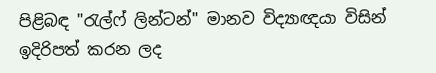පිළිබඳ "රැල්ෆ් ලින්ටන්" මානව විද්‍යාඥයා විසින් ඉදිරිපත් කරන ලද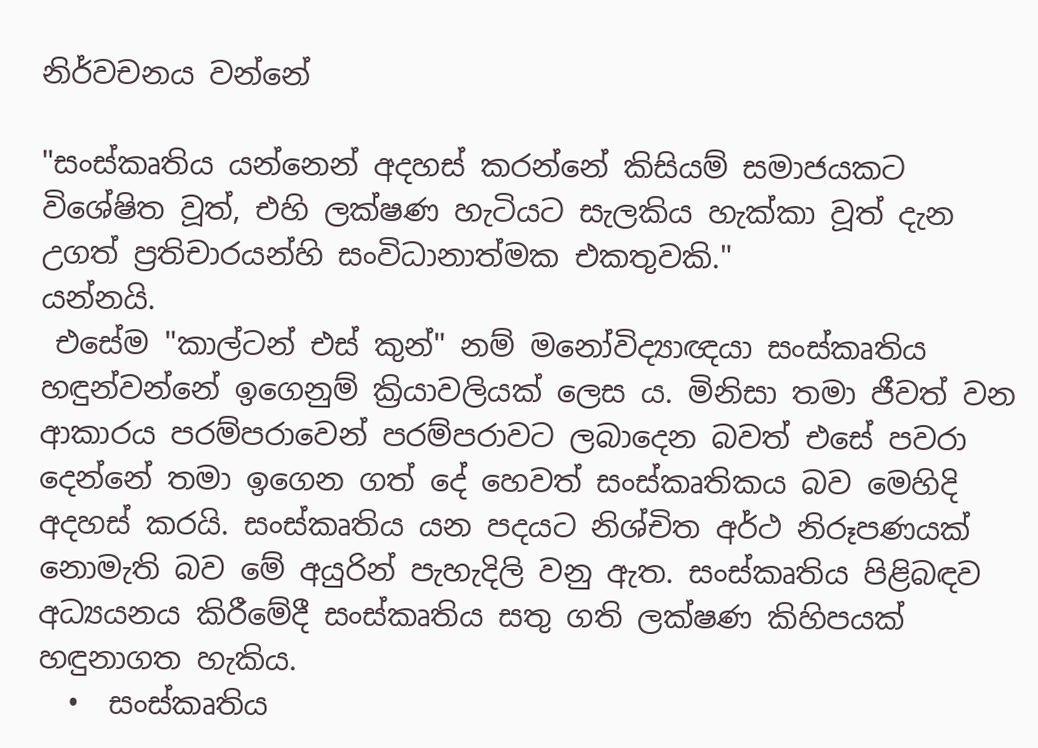නිර්වචනය වන්නේ

"සංස්කෘතිය යන්නෙන් අදහස් කරන්නේ කිසියම් සමාජයකට විශේෂිත වූත්, එහි ලක්ෂණ හැටියට සැලකිය හැක්කා වූත් දැන උගත් ප්‍රතිචාරයන්හි සංවිධානාත්මක එකතුවකි."
යන්නයි.
 එසේම "කාල්ටන් එස් කුන්" නම් මනෝවිද්‍යාඥයා සංස්කෘතිය හඳුන්වන්නේ ඉගෙනුම් ක්‍රියාවලියක් ලෙස ය. මිනිසා තමා ජීවත් වන ආකාරය පරම්පරාවෙන් පරම්පරාවට ලබාදෙන බවත් එසේ පවරා දෙන්නේ තමා ඉගෙන ගත් දේ හෙවත් සංස්කෘතිකය බව මෙහිදි අදහස් කරයි. සංස්කෘතිය යන පදයට නිශ්චිත අර්ථ නිරූපණයක් නොමැති බව මේ අයුරින් පැහැදිලි වනු ඇත. සංස්කෘතිය පිළිබඳව අධ්‍යයනය කිරීමේදී සංස්කෘතිය සතු ගති ලක්ෂණ කිහිපයක් හඳුනාගත හැකිය.
  •  සංස්කෘතිය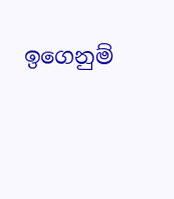ඉගෙනුම්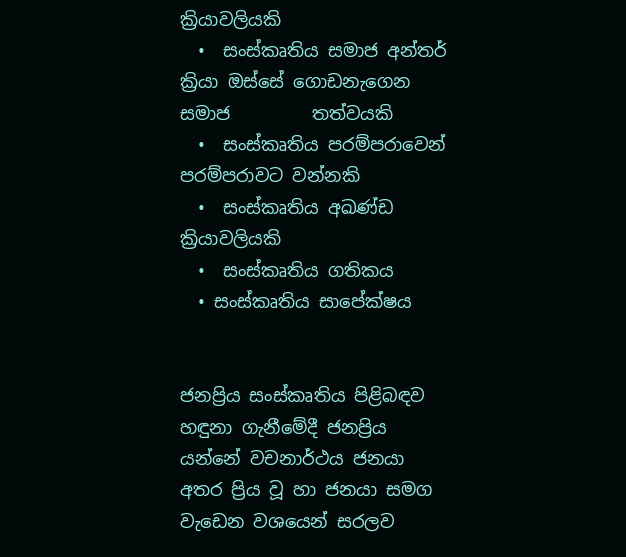ක්‍රියාවලියකි
  •  සංස්කෘතිය සමාජ අන්තර් ක්‍රියා ඔස්සේ ගොඩනැගෙන සමාජ         තත්වයකි
  •  සංස්කෘතිය පරම්පරාවෙන් පරම්පරාවට වන්නකි
  •  සංස්කෘතිය අඛණ්ඩ ක්‍රියාවලියකි
  •  සංස්කෘතිය ගතිකය
  • සංස්කෘතිය සාපේක්ෂය


ජනප්‍රිය සංස්කෘතිය පිළිබඳව හඳුනා ගැනීමේදී ජනප්‍රිය යන්නේ වචනාර්ථය ජනයා අතර ප්‍රිය වූ හා ජනයා සමග වැඩෙන වශයෙන් සරලව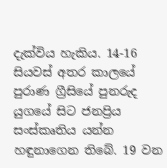දැක්විය හැකිය. 14-16 සියවස් අතර කාලයේ පුරාණ ග්‍රීසියේ පුනරුද යුගයේ සිට ජනප්‍රිය සංස්කෘතිය යන්න හඳුනාගෙන තිබේ. 19 වන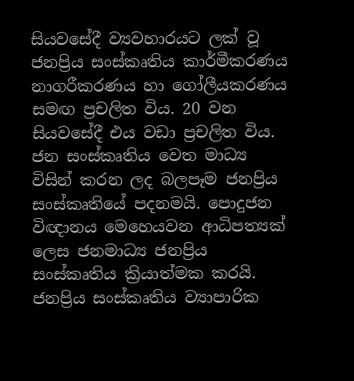සියවසේදී ව්‍යවහාරයට ලක් වූ ජනප්‍රිය සංස්කෘතිය කාර්මීකරණය නාගරීකරණය හා ගෝලීයකරණය සමඟ ප්‍රචලිත විය. 20 වන සියවසේදී එය වඩා ප්‍රචලිත විය. ජන සංස්කෘතිය වෙත මාධ්‍ය විසින් කරන ලද බලපෑම ජනප්‍රිය සංස්කෘතියේ පදනමයි. පොදුජන විඥානය මෙහෙයවන ආධිපත්‍යක් ලෙස ජනමාධ්‍ය ජනප්‍රිය සංස්කෘතිය ක්‍රියාත්මක කරයි.
ජනප්‍රිය සංස්කෘතිය ව්‍යාපාරික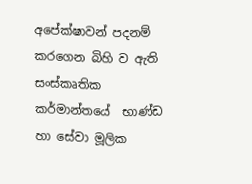අපේක්ෂාවන් පදනම් කරගෙන බිහි ව ඇති සංස්කෘතික කර්මාන්තයේ  භාණ්ඩ හා සේවා මූලික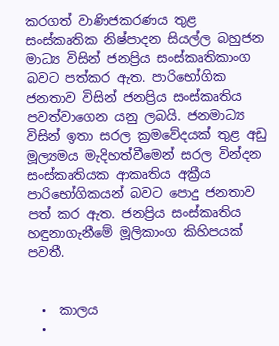කරගත් වාණිජකරණය තුළ සංස්කෘතික නිෂ්පාදන සියල්ල බහුජන මාධ්‍ය විසින් ජනප්‍රිය සංස්කෘතිකාංග බවට පත්කර ඇත. පාරිභෝගික ජනතාව විසින් ජනප්‍රිය සංස්කෘතිය පවත්වාගෙන යනු ලබයි. ජනමාධ්‍ය විසින් ඉතා සරල ක්‍රමවේදයක් තුළ අඩු මූල්‍යමය මැදිහත්වීමෙන් සරල වින්දන සංස්කෘතියක ආකෘතිය අක්‍රීය පාරිභෝගිකයන් බවට පොදු ජනතාව පත් කර ඇත. ජනප්‍රිය සංස්කෘතිය හඳුනාගැනීමේ මූලිකාංග කිහිපයක් පවතී.


  •  කාලය
  •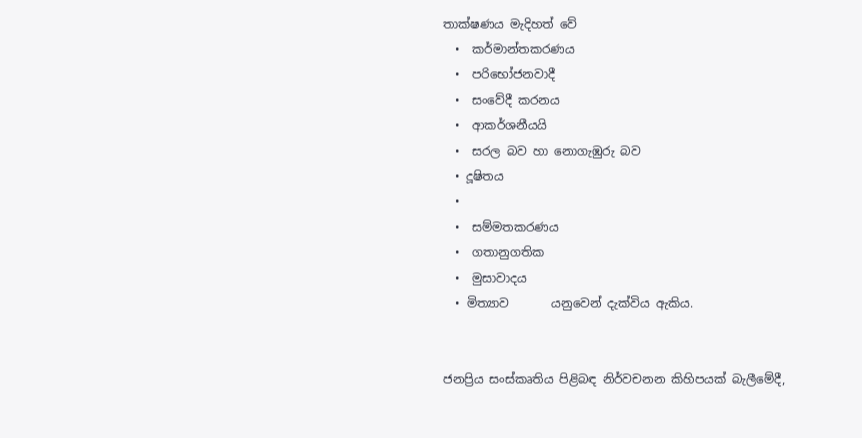තාක්ෂණය මැදිහත් වේ
  •  කර්මාන්තකරණය
  •  පරිභෝජනවාදී
  •  සංවේදී කරනය
  •  ආකර්ශනීයයි
  •  සරල බව හා නොගැඹුරු බව
  • දූෂිතය
  •
  •  සම්මතකරණය
  •  ගතානුගතික
  •  මුසාවාදය
  • මිත්‍යාව       යනුවෙන් දැක්විය ඇකිය.


ජනප්‍රිය සංස්කෘතිය පිළිබඳ නිර්වචනන කිහිපයක් බැලීමේදී,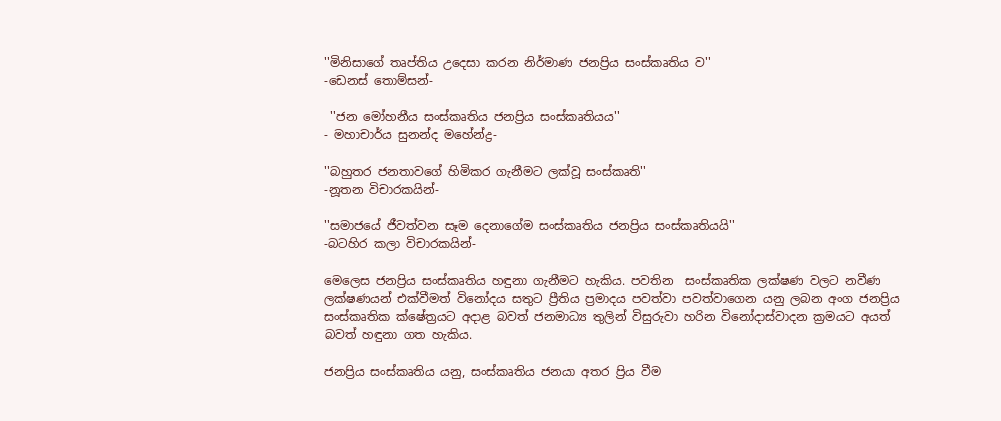''මිනිසාගේ තෘප්තිය උදෙසා කරන නිර්මාණ ජනප්‍රිය සංස්කෘතිය ව''
-ඩෙනස් තොම්සන්-

 ''ජන මෝහනීය සංස්කෘතිය ජනප්‍රිය සංස්කෘතියය''
- මහාචාර්ය සුනන්ද මහේන්ද්‍ර-

''බහුතර ජනතාවගේ හිමිකර ගැනීමට ලක්වූ සංස්කෘති''
-නූතන විචාරකයින්-

''සමාජයේ ජීවත්වන සෑම දෙනාගේම සංස්කෘතිය ජනප්‍රිය සංස්කෘතියයි''
-බටහිර කලා විචාරකයින්-

මෙලෙස ජනප්‍රිය සංස්කෘතිය හඳුනා ගැනීමට හැකිය. පවතින  සංස්කෘතික ලක්ෂණ වලට නවීණ ලක්ෂණයන් එක්වීමත් විනෝදය සතුට ප්‍රීතිය ප්‍රමාදය පවත්වා පවත්වාගෙන යනු ලබන අංග ජනප්‍රිය සංස්කෘතික ක්ෂේත්‍රයට අදාළ බවත් ජනමාධ්‍ය තුලින් විසුරුවා හරින විනෝදාස්වාදන ක්‍රමයට අයත් බවත් හඳුනා ගත හැකිය.

ජනප්‍රිය සංස්කෘතිය යනු, සංස්කෘතිය ජනයා අතර ප්‍රිය වීම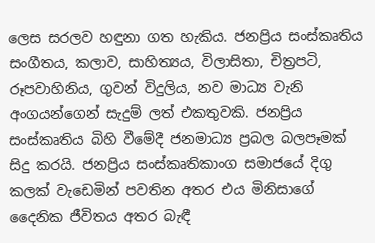ලෙස සරලව හඳුනා ගත හැකිය. ජනප්‍රිය සංස්කෘතිය සංගීතය, කලාව, සාහිත්‍යය, විලාසිතා, චිත්‍රපටි, රූපවාහිනිය, ගුවන් විදුලිය, නව මාධ්‍ය වැනි අංගයන්ගෙන් සැදුම් ලත් එකතුවකි. ජනප්‍රිය සංස්කෘතිය බිහි වීමේදී ජනමාධ්‍ය ප්‍රබල බලපෑමක් සිදු කරයි. ජනප්‍රිය සංස්කෘතිකාංග සමාජයේ දිගු කලක් වැඩෙමින් පවතින අතර එය මිනිසාගේ දෛනික ජීවිතය අතර බැඳී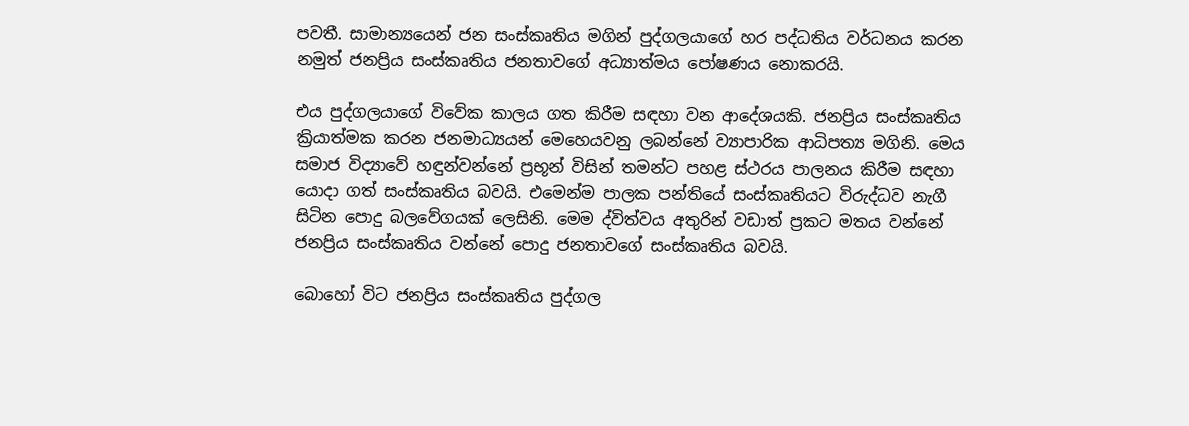පවතී. සාමාන්‍යයෙන් ජන සංස්කෘතිය මගින් පුද්ගලයාගේ හර පද්ධතිය වර්ධනය කරන නමුත් ජනප්‍රිය සංස්කෘතිය ජනතාවගේ අධ්‍යාත්මය පෝෂණය නොකරයි.

එය පුද්ගලයාගේ විවේක කාලය ගත කිරීම සඳහා වන ආදේශයකි. ජනප්‍රිය සංස්කෘතිය ක්‍රියාත්මක කරන ජනමාධ්‍යයන් මෙහෙයවනු ලබන්නේ ව්‍යාපාරික ආධිපත්‍ය මගිනි. මෙය සමාජ විද්‍යාවේ හඳුන්වන්නේ ප්‍රභූන් විසින් තමන්ට පහළ ස්ථරය පාලනය කිරීම සඳහා යොදා ගත් සංස්කෘතිය බවයි. එමෙන්ම පාලක පන්තියේ සංස්කෘතියට විරුද්ධව නැගී සිටින පොදු බලවේගයක් ලෙසිනි. මෙම ද්විත්වය අතුරින් වඩාත් ප්‍රකට මතය වන්නේ ජනප්‍රිය සංස්කෘතිය වන්නේ පොදු ජනතාවගේ සංස්කෘතිය බවයි.

බොහෝ විට ජනප්‍රිය සංස්කෘතිය පුද්ගල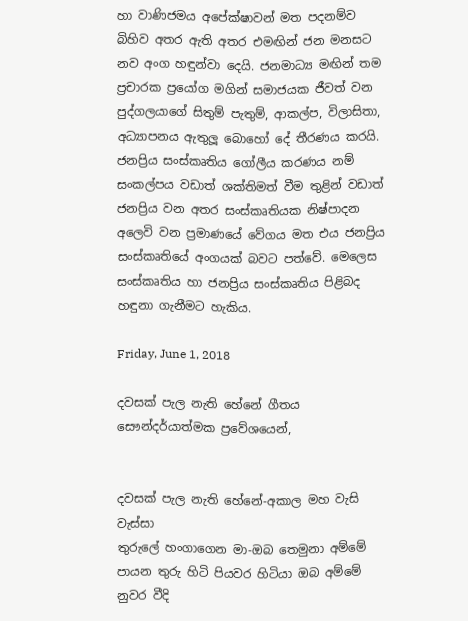හා වාණිජමය අපේක්ෂාවන් මත පදනම්ව බිහිව අතර ඇති අතර එමඟින් ජන මනසට නව අංග හඳුන්වා දෙයි. ජනමාධ්‍ය මඟින් තම ප්‍රචාරක ප්‍රයෝග මගින් සමාජයක ජීවත් වන පුද්ගලයාගේ සිතුම් පැතුම්, ආකල්ප, විලාසිතා, අධ්‍යාපනය ඇතුලූ බොහෝ දේ තීරණය කරයි. ජනප්‍රිය සංස්කෘතිය ගෝලීය කරණය නම් සංකල්පය වඩාත් ශක්තිමත් වීම තුළින් වඩාත් ජනප්‍රිය වන අතර සංස්කෘතියක නිෂ්පාදන අලෙවි වන ප්‍රමාණයේ වේගය මත එය ජනප්‍රිය සංස්කෘතියේ අංගයක් බවට පත්වේ. මෙලෙස සංස්කෘතිය හා ජනප්‍රිය සංස්කෘතිය පිළිබද හඳුනා ගැනීමට හැකිය.

Friday, June 1, 2018

දවසක් පැල නැති හේනේ ගීතය සෞන්දර්යාත්මක ප්‍රවේශයෙන්,


දවසක් පැල නැති හේනේ-අකාල මහ වැසි වැස්සා
තුරුලේ හංගාගෙන මා-ඔබ තෙමුනා අම්මේ
පායන තුරු හිටි පියවර හිටියා ඔබ අම්මේ
නුවර වීදි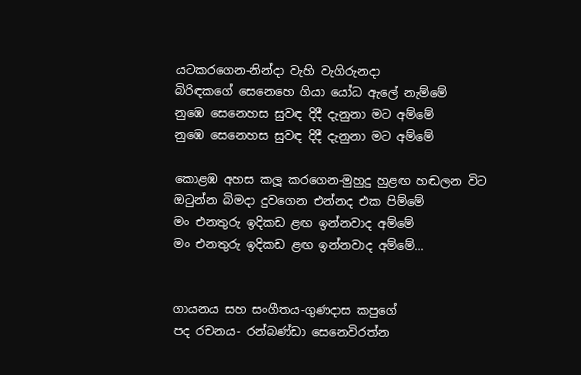යටකරගෙන-නින්දා වැහි වැගිරුනදා
බිරිඳකගේ සෙනෙහෙ ගියා යෝධ ඇලේ නැම්මේ
නුඹෙ සෙනෙහස සුවඳ දිදී දැනුනා මට අම්මේ
නුඹෙ සෙනෙහස සුවඳ දිදී දැනුනා මට අම්මේ

කොළඹ අහස කලූ කරගෙන-මුහුදු හුළඟ හඬලන විට
ඔටුන්න බිමදා දුවගෙන එන්නද එක පිම්මේ
මං එනතුරු ඉදිකඩ ළඟ ඉන්නවාද අම්මේ
මං එනතුරු ඉදිකඩ ළඟ ඉන්නවාද අම්මේ...


ගායනය සහ සංගීතය-ගුණදාස කපුගේ
පද රචනය- රන්බණ්ඩා සෙනෙවිරත්න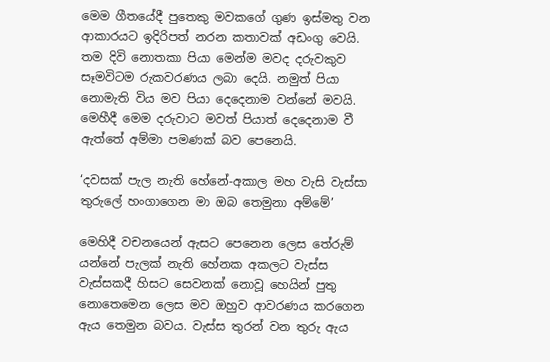මෙම ගීතයේදී පුතෙකු මවකගේ ගුණ ඉස්මතු වන ආකාරයට ඉදිරිපත් නරන කතාවක් අඩංගු වෙයි. තම දිවි නොතකා පියා මෙන්ම මවද දරුවකුව සෑමවිටම රුකවරණය ලබා දෙයි. නමුත් පියා නොමැති විය මව පියා දෙදෙනාම වන්නේ මවයි. මෙහීදී මෙම දරුවාට මවත් පියාත් දෙදෙනාම වී ඇත්තේ අම්මා පමණක් බව පෙනෙයි.

‘දවසක් පැල නැති හේනේ-අකාල මහ වැසි වැස්සා
තුරුලේ හංගාගෙන මා ඔබ තෙමුනා අම්මේ’

මෙහිදී වචනයෙන් ඇසට පෙනෙන ලෙස තේරුම් යන්නේ පැලක් නැති හේනක අකලට වැස්ස වැස්සකදී හිසට සෙවනක් නොවූ හෙයින් පුතු නොතෙමෙන ලෙස මව ඔහුව ආවරණය කරගෙන ඇය තෙමුන බවය. වැස්ස තුරන් වන තුරු ඇය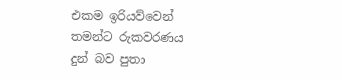එකම ඉරියව්වෙන් තමන්ට රුකවරණය දුන් බව පුතා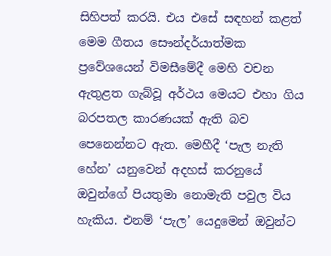සිහිපත් කරයි. එය එසේ සඳහන් කළත් මෙම ගීතය සෞන්දර්යාත්මක ප්‍රවේශයෙන් විමසීමේදී මෙහි වචන ඇතුළත ගැබ්වූ අර්ථය මෙයට එහා ගිය බරපතල කාරණයක් ඇති බව පෙනෙන්නට ඇත. මෙහීදී ‘පැල නැති හේන’ යනුවෙන් අදහස් කරනුයේ ඔවුන්ගේ පියතුමා නොමැති පවුල විය හැකිය. එනම් ‘පැල’ යෙදුමෙන් ඔවුන්ට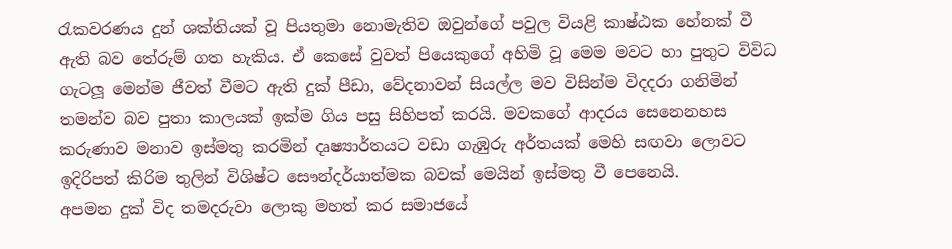රැකවරණය දුන් ශක්තියක් වූ පියතුමා නොමැතිව ඔවුන්ගේ පවුල වියළි කාෂ්ඨක හේනක් වී ඇති බව තේරුම් ගත හැකිය. ඒ කෙසේ වුවත් පියෙකුගේ අහිමි වූ මෙම මවට හා පුතුට විවිධ ගැටලූ මෙන්ම ජීවත් වීමට ඇති දුක් පීඩා, වේදනාවන් සියල්ල මව විසින්ම විදදරා ගනිමින්  තමන්ව බව පුතා කාලයක් ඉක්ම ගිය පසු සිහිපත් කරයි. මවකගේ ආදරය සෙනෙනහස කරුණාව මනාව ඉස්මතු කරමින් දෘෂ්‍යාර්තයට වඩා ගැඹුරු අර්තයක් මෙහි සඟවා ලොවට ඉදිරිපත් කිරිම තුලින් විශිෂ්ට සෞන්දර්යාත්මක බවක් මෙයින් ඉස්මතු වී පෙනෙයි.
අපමන දුක් විද තමදරුවා ලොකු මහත් කර සමාජයේ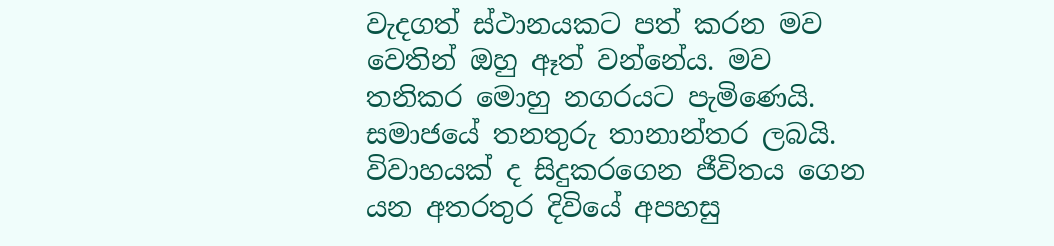වැදගත් ස්ථානයකට පත් කරන මව වෙතින් ඔහු ඈත් වන්නේය. මව තනිකර මොහු නගරයට පැමිණෙයි. සමාජයේ තනතුරු තානාන්තර ලබයි. විවාහයක් ද සිදුකරගෙන ජීවිතය ගෙන යන අතරතුර දිවියේ අපහසු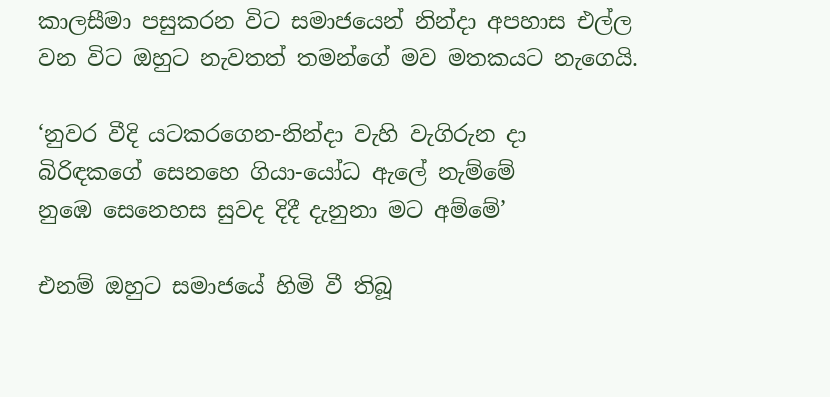කාලසීමා පසුකරන විට සමාජයෙන් නින්දා අපහාස එල්ල වන විට ඔහුට නැවතත් තමන්ගේ මව මතකයට නැගෙයි.

‘නුවර වීදි යටකරගෙන-නින්දා වැහි වැගිරුන දා
බිරිඳකගේ සෙනහෙ ගියා-යෝධ ඇලේ නැම්මේ
නුඹෙ සෙනෙහස සුවද දිදී දැනුනා මට අම්මේ’

එනම් ඔහුට සමාජයේ හිමි වී තිබූ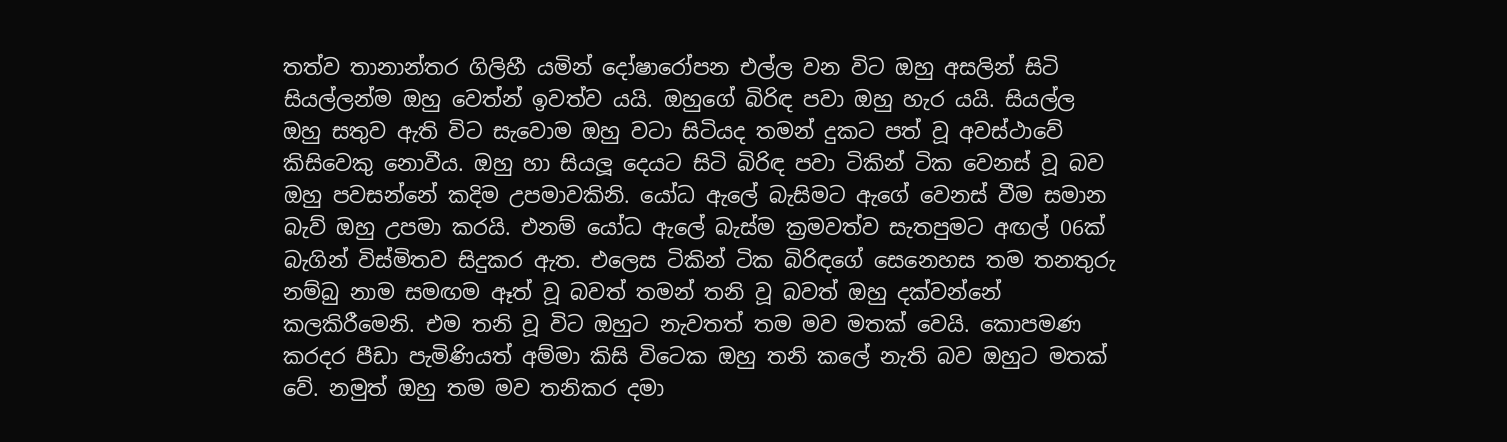තත්ව තානාන්තර ගිලිහී යමින් දෝෂාරෝපන එල්ල වන විට ඔහු අසලින් සිටි සියල්ලන්ම ඔහු වෙත්න් ඉවත්ව යයි. ඔහුගේ බිරිඳ පවා ඔහු හැර යයි. සියල්ල ඔහු සතුව ඇති විට සැවොම ඔහු වටා සිටියද තමන් දුකට පත් වූ අවස්ථාවේ කිසිවෙකු නොවීය. ඔහු හා සියලූ දෙයට සිටි බිරිඳ පවා ටිකින් ටික වෙනස් වූ බව ඔහු පවසන්නේ කදිම උපමාවකිනි. යෝධ ඇලේ බැසිමට ඇගේ වෙනස් වීම සමාන බැව් ඔහු උපමා කරයි. එනම් යෝධ ඇලේ බැස්ම ක්‍රමවත්ව සැතපුමට අඟල් 06ක් බැගින් විස්මිතව සිදුකර ඇත. එලෙස ටිකින් ටික බිරිඳගේ සෙනෙහස තම තනතුරු නම්බු නාම සමඟම ඈත් වූ බවත් තමන් තනි වූ බවත් ඔහු දක්වන්නේ කලකිරීමෙනි. එම තනි වූ විට ඔහුට නැවතත් තම මව මතක් වෙයි. කොපමණ කරදර පීඩා පැමිණියත් අම්මා කිසි විටෙක ඔහු තනි කලේ නැති බව ඔහුට මතක් වේ. නමුත් ඔහු තම මව තනිකර දමා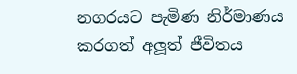නගරයට පැමිණ නිර්මාණය කරගත් අලූත් ජීවිතය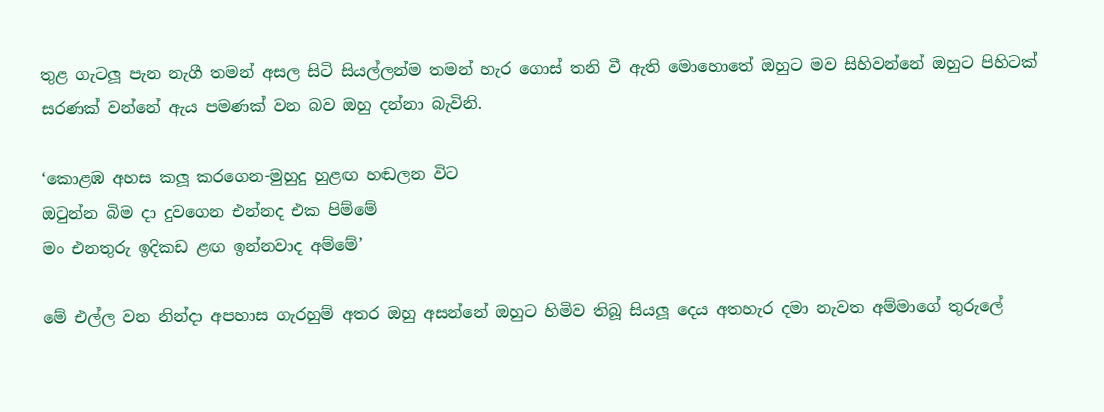තුළ ගැටලූ පැන නැගී තමන් අසල සිටි සියල්ලන්ම තමන් හැර ගොස් තනි වී ඇති මොහොතේ ඔහුට මව සිහිවන්නේ ඔහුට පිහිටක් සරණක් වන්නේ ඇය පමණක් වන බව ඔහු දන්නා බැවිනි.

‘කොළඹ අහස කලූ කරගෙන-මුහුදු හුළඟ හඬලන විට
ඔටුන්න බිම දා දුවගෙන එන්නද එක පිම්මේ
මං එනතුරු ඉදිකඩ ළඟ ඉන්නවාද අම්මේ’

මේ එල්ල වන නින්දා අපහාස ගැරහුම් අතර ඔහු අසන්නේ ඔහුට හිමිව තිබූ සියලූ දෙය අතහැර දමා නැවත අම්මාගේ තුරුලේ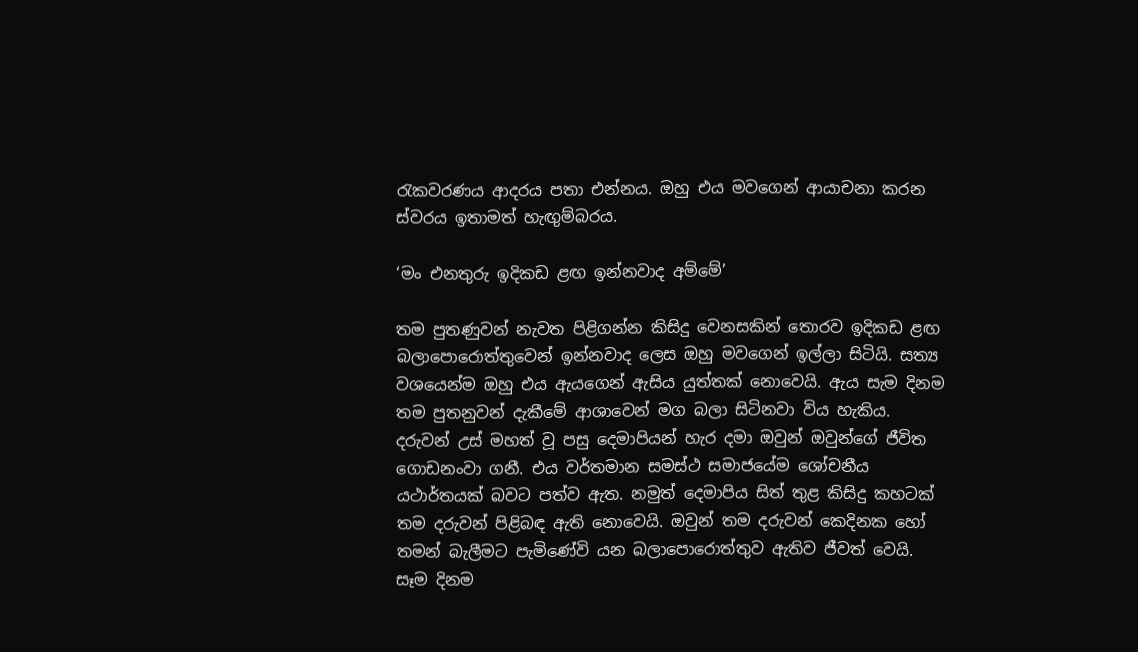රැකවරණය ආදරය පතා එන්නය. ඔහු එය මවගෙන් ආයාචනා කරන ස්වරය ඉතාමත් හැඟුම්බරය.

‘මං එනතුරු ඉදිකඩ ළඟ ඉන්නවාද අම්මේ’

තම පුතණුවන් නැවත පිළිගන්න කිසිදු වෙනසකින් තොරව ඉදිකඩ ළඟ බලාපොරොත්තුවෙන් ඉන්නවාද ලෙස ඔහු මවගෙන් ඉල්ලා සිටියි. සත්‍ය වශයෙන්ම ඔහු එය ඇයගෙන් ඇසිය යුත්තක් නොවෙයි. ඇය සැම දිනම තම පුතනුවන් දැකීමේ ආශාවෙන් මග බලා සිටිනවා විය හැකිය. දරුවන් උස් මහත් වූ පසු දෙමාපියන් හැර දමා ඔවුන් ඔවුන්ගේ ජීවිත ගොඩනංවා ගනී. එය වර්තමාන සමස්ථ සමාජයේම ශෝචනීය යථාර්තයක් බවට පත්ව ඇත. නමුත් දෙමාපිය සිත් තුළ කිසිදු කහටක් තම දරුවන් පිළිබඳ ඇති නොවෙයි. ඔවුන් තම දරුවන් කෙදිනක හෝ තමන් බැලීමට පැමිණේවි යන බලාපොරොත්තුව ඇතිව ජීවත් වෙයි. සෑම දිනම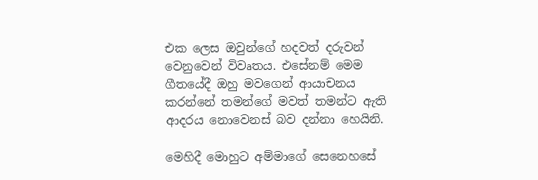එක ලෙස ඔවුන්ගේ හදවත් දරුවන් වෙනුවෙන් විවෘතය. එසේනම් මෙම ගීතයේදී ඔහු මවගෙන් ආයාචනය කරන්නේ තමන්ගේ මවත් තමන්ට ඇති ආදරය නොවෙනස් බව දන්නා හෙයිනි.

මෙහිදී මොහුට අම්මාගේ සෙනෙහසේ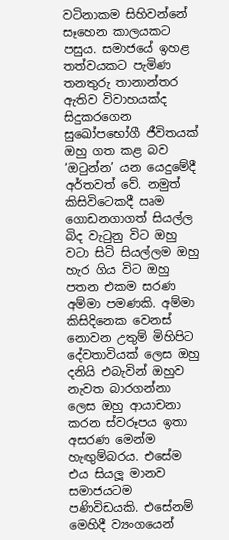වටිනාකම සිහිවන්නේ සෑහෙන කාලයකට පසුය. සමාජයේ ඉහළ තත්වයකට පැමිණ තනතුරු තානාන්තර ඇතිව විවාහයක්ද සිදුකරගෙන සුඛෝපභෝගී ජීවිතයක් ඔහු ගත කළ බව ‘ඔටුන්න’ යන යෙදුමේදී අර්තවත් වේ. නමුත් කිසිවිටෙකදී ඍම ගොඩනගාගත් සියල්ල බිද වැටුනු විට ඔහු වටා සිටි සියල්ලම ඔහු හැර ගිය විට ඔහු පතන එකම සරණ අම්මා පමණකි. අම්මා කිසිදිනෙක වෙනස් නොවන උතුම් මිහිපිට දේවතාවියක් ලෙස ඔහු දනියි එබැවින් ඔහුව නැවත බාරගන්නා ලෙස ඔහු ආයාචනා කරන ස්වරූපය ඉතා අසරණ මෙන්ම හැඟුම්බරය. එසේම එය සියලූ මානව සමාජයටම පණිවිඩයකි. එසේනම් මෙහිදී ව්‍යංගයෙන්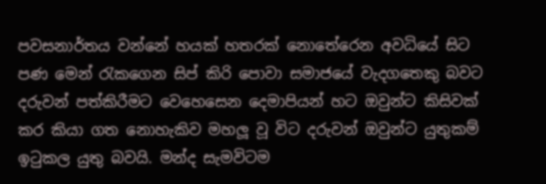පවසනාර්තය වන්නේ හයක් හතරක් නොතේරෙන අවධියේ සිට පණ මෙන් රැකගෙන සිප් කිරි පොවා සමාජයේ වැදගතෙකු බවට දරුවන් පත්කිරීමට වෙහෙසෙන දෙමාපියන් හට ඔවුන්ට කිසිවක් කර කියා ගත නොහැකිව මහලූ වූ විට දරුවන් ඔවුන්ට යුතුකම් ඉටුකල යුතු බවයි. මන්ද සැමවිටම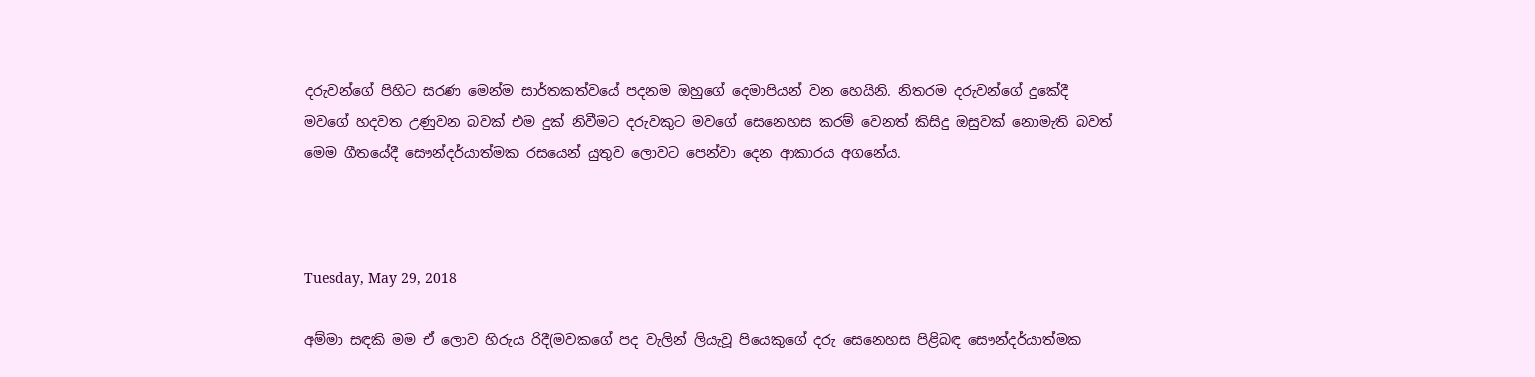දරුවන්ගේ පිහිට සරණ මෙන්ම සාර්තකත්වයේ පදනම ඔහුගේ දෙමාපියන් වන හෙයිනි. නිතරම දරුවන්ගේ දුකේදී මවගේ හදවත උණුවන බවක් එම දුක් නිවීමට දරුවකුට මවගේ සෙනෙහස කරම් වෙනත් කිසිදු ඔසුවක් නොමැති බවත් මෙම ගීතයේදී සෞන්දර්යාත්මක රසයෙන් යුතුව ලොවට පෙන්වා දෙන ආකාරය අගනේය.



Tuesday, May 29, 2018

අම්මා සඳකි මම ඒ ලොව හිරුය රිදී(මවකගේ පද වැලින් ලියැවූ පියෙකුගේ දරු සෙනෙහස පිළිබඳ සෞන්දර්යාත්මක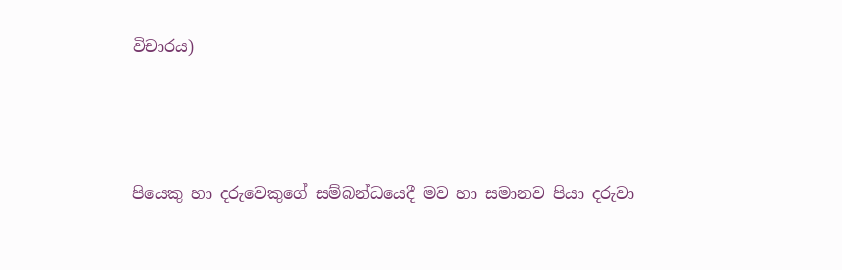විචාරය)




පියෙකු හා දරුවෙකුගේ සම්බන්ධයෙදී මව හා සමානව පියා දරුවා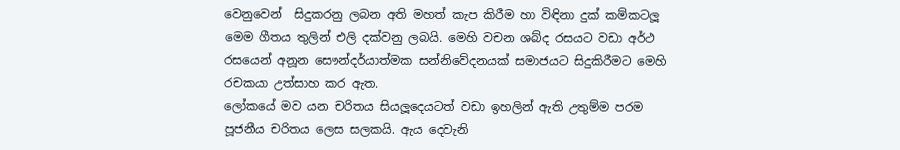වෙනුවෙන්  සිදුකරනු ලබන අති මහත් කැප කිරීම හා විඳිනා දුක් කම්කටලූ මෙම ගීතය තුලින් එලි දක්වනු ලබයි. මෙහි වචන ශබ්ද රසයට වඩා අර්ථ රසයෙන් අනූන සෞන්දර්යාත්මක සන්නිවේදනයක් සමාජයට සිදුකිරීමට මෙහි රචකයා උත්සාහ කර ඇත.
ලෝකයේ මව යන චරිතය සියලූදෙයටත් වඩා ඉහලින් ඇති උතුම්ම පරම පූජනීය චරිතය ලෙස සලකයි. ඇය දෙවැනි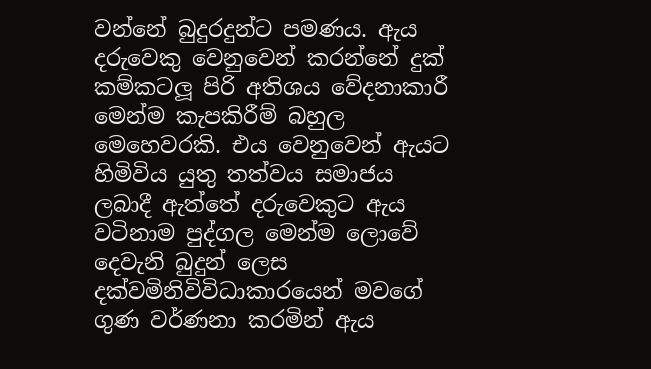වන්නේ බුදුරදුන්ට පමණය. ඇය දරුවෙකු වෙනුවෙන් කරන්නේ දුක් කම්කටලූ පිරි අතිශය වේදනාකාරී මෙන්ම කැපකිරීම් බහුල මෙහෙවරකි. එය වෙනුවෙන් ඇයට හිමිවිය යුතු තත්වය සමාජය ලබාදී ඇත්තේ දරුවෙකුට ඇය වටිනාම පුද්ගල මෙන්ම ලොවේ දෙවැනි බුදුන් ලෙස දක්වමිනිවිවිධාකාරයෙන් මවගේ ගුණ වර්ණනා කරමින් ඇය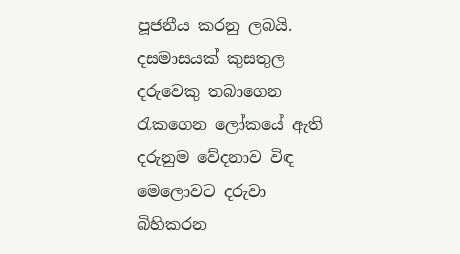පූජනීය කරනු ලබයි. දසමාසයක් කුසතුල දරුවෙකු තබාගෙන රැකගෙන ලෝකයේ ඇති දරුනුම වේදනාව විඳ මෙලොවට දරුවා බිහිකරන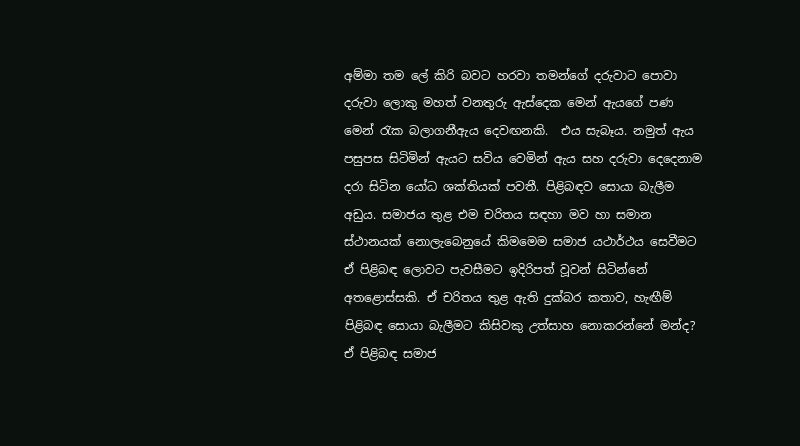අම්මා තම ලේ කිරි බවට හරවා තමන්ගේ දරුවාට පොවා දරුවා ලොකු මහත් වනතුරු ඇස්දෙක මෙන් ඇයගේ පණ මෙන් රැක බලාගනීඇය දෙවඟනකි.  එය සැබෑය. නමුත් ඇය පසුපස සිටිමින් ඇයට සවිය වෙමින් ඇය සහ දරුවා දෙදෙනාම දරා සිටින යෝධ ශක්තියක් පවතී. පිළිබඳව සොයා බැලීම අඩුය. සමාජය තුළ එම චරිතය සඳහා මව හා සමාන ස්ථානයක් නොලැබෙනුයේ කිමමෙම සමාජ යථාර්ථය සෙවීමට ඒ පිළිබඳ ලොවට පැවසීමට ඉදිරිපත් වූවන් සිටින්නේ අතළොස්සකි. ඒ චරිතය තුළ ඇති දුක්බර කතාව, හැඟීම් පිළිබඳ සොයා බැලීමට කිසිවකු උත්සාහ නොකරන්නේ මන්ද? ඒ පිළිබඳ සමාජ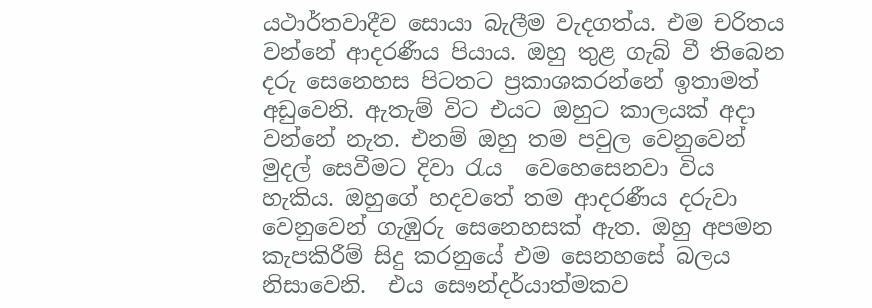යථාර්තවාදීව සොයා බැලීම වැදගත්ය. එම චරිතය වන්නේ ආදරණීය පියාය. ඔහු තුළ ගැබ් වී තිබෙන දරු සෙනෙහස පිටතට ප්‍රකාශකරන්නේ ඉතාමත් අඩුවෙනි. ඇතැම් විට එයට ඔහුට කාලයක් අදා වන්නේ නැත. එනම් ඔහු තම පවුල වෙනුවෙන් මුදල් සෙවීමට දිවා රැය  වෙහෙසෙනවා විය හැකිය. ඔහුගේ හදවතේ තම ආදරණීය දරුවා වෙනුවෙන් ගැඹුරු සෙනෙහසක් ඇත. ඔහු අපමන කැපකිරීම් සිදු කරනුයේ එම සෙනහසේ බලය නිසාවෙනි.  එය සෞන්දර්යාත්මකව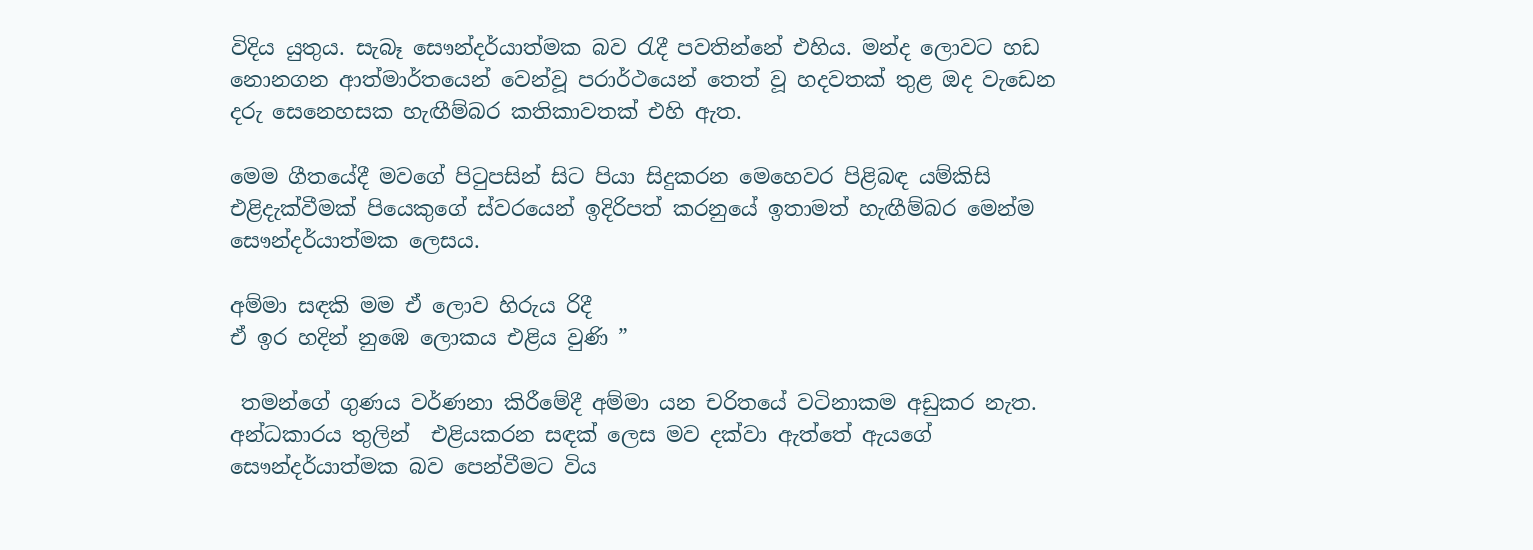විදිය යුතුය. සැබෑ සෞන්දර්යාත්මක බව රැදී පවතින්නේ එහිය. මන්ද ලොවට හඩ නොනගන ආත්මාර්තයෙන් වෙන්වූ පරාර්ථයෙන් තෙත් වූ හදවතක් තුළ ඔද වැඩෙන දරු සෙනෙහසක හැඟීම්බර කතිකාවතක් එහි ඇත.

මෙම ගීතයේදී මවගේ පිටුපසින් සිට පියා සිදුකරන මෙහෙවර පිළිබඳ යම්කිසි එළිදැක්වීමක් පියෙකුගේ ස්වරයෙන් ඉදිරිපත් කරනුයේ ඉතාමත් හැඟීම්බර මෙන්ම සෞන්දර්යාත්මක ලෙසය.

අම්මා සඳකි මම ඒ ලොව හිරුය රිදී
ඒ ඉර හදින් නුඹෙ ලොකය එළිය වුණි ”

 තමන්ගේ ගුණය වර්ණනා කිරීමේදී අම්මා යන චරිතයේ වටිනාකම අඩුකර නැත. අන්ධකාරය තුලින්  එළියකරන සඳක් ලෙස මව දක්වා ඇත්තේ ඇයගේ සෞන්දර්යාත්මක බව පෙන්වීමට විය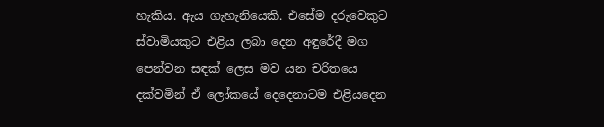හැකිය. ඇය ගැහැනියෙකි. එසේම දරුවෙකුට ස්වාමියකුට එළිය ලබා දෙන අඳුරේදී මග පෙන්වන සඳක් ලෙස මව යන චරිතයෙ දක්වමින් ඒ ලෝකයේ දෙදෙනාටම එළියදෙන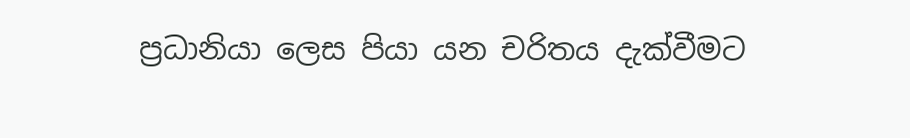ප්‍රධානියා ලෙස පියා යන චරිතය දැක්වීමට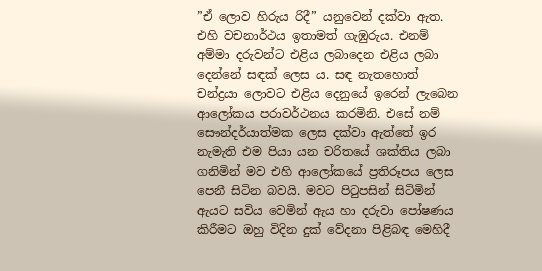”ඒ ලොව හිරුය රිදී” යනුවෙන් දක්වා ඇත. එහි වචනාර්ථය ඉතාමත් ගැඹුරුය. එනම් අම්මා දරුවන්ට එළිය ලබාදෙන එළිය ලබා දෙන්නේ සඳක් ලෙස ය. සඳ නැතහොත් චන්ද්‍රයා ලොවට එළිය දෙනුයේ ඉරෙන් ලැබෙන ආලෝකය පරාවර්ථනය කරමිනි. එසේ නම් සෞන්දර්යාත්මක ලෙස දක්වා ඇත්තේ ඉර නැමැති එම පියා යන චරිතයේ ශක්තිය ලබා ගනිමින් මව එහි ආලෝකයේ ප්‍රතිරූපය ලෙස පෙනී සිටින බවයි. මවට පිටුපසින් සිටිමින් ඇයට සවිය වෙමින් ඇය හා දරුවා පෝෂණය කිරීමට ඔහු විදින දුක් වේදනා පිළිබඳ මෙහිදී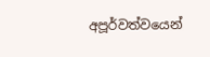අපූර්වත්වයෙන්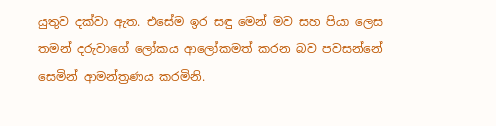යුතුව දක්වා ඇත. එසේම ඉර සඳු මෙන් මව සහ පියා ලෙස තමන් දරුවාගේ ලෝකය ආලෝකමත් කරන බව පවසන්නේ සෙමින් ආමන්ත්‍රණය කරමිනි.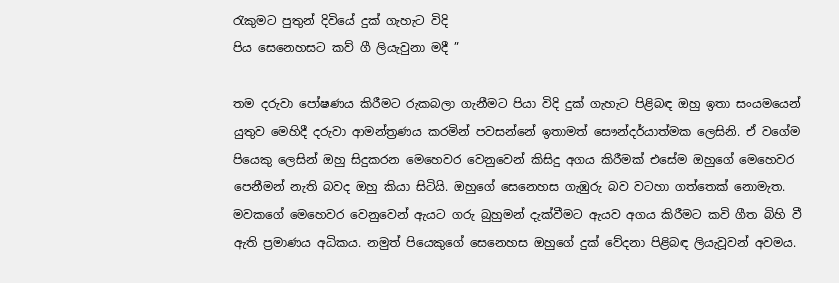රැකුමට පුතුන් දිවියේ දුක් ගැහැට විදි
පිය සෙනෙහසට කව් ගී ලියැවුනා මදී ”

තම දරුවා පෝෂණය කිරීමට රුකබලා ගැනීමට පියා විදි දුක් ගැහැට පිළිබඳ ඔහු ඉතා සංයමයෙන් යුතුව මෙහිදී දරුවා ආමන්ත්‍රණය කරමින් පවසන්නේ ඉතාමත් සෞන්දර්යාත්මක ලෙසිනි. ඒ වගේම පියෙකු ලෙසින් ඔහු සිදුකරන මෙහෙවර වෙනුවෙන් කිසිදු අගය කිරීමක් එසේම ඔහුගේ මෙහෙවර පෙනීමන් නැති බවද ඔහු කියා සිටියි. ඔහුගේ සෙනෙහස ගැඹුරු බව වටහා ගත්තෙක් නොමැත. මවකගේ මෙහෙවර වෙනුවෙන් ඇයට ගරු බුහුමන් දැක්වීමට ඇයව අගය කිරීමට කවි ගීත බිහි වී ඇති ප්‍රමාණය අධිකය. නමුත් පියෙකුගේ සෙනෙහස ඔහුගේ දුක් වේදනා පිළිබඳ ලියැවූවන් අවමය.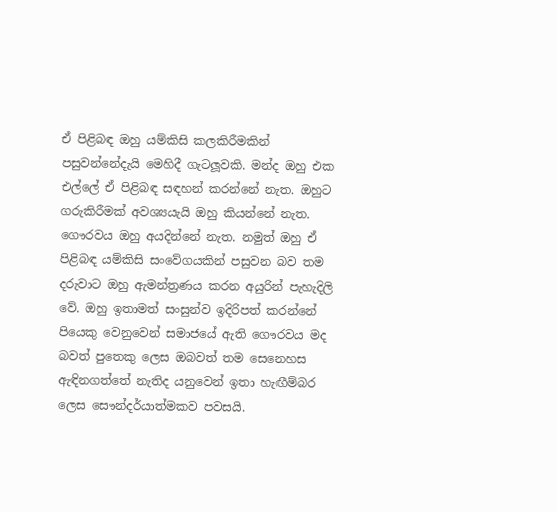ඒ පිළිබඳ ඔහු යම්කිසි කලකිරීමකින් පසුවන්නේදැයි මෙහිදී ගැටලූවකි. මන්ද ඔහු එක එල්ලේ ඒ පිළිබඳ සඳහන් කරන්නේ නැත. ඔහුට ගරුකිරීමක් අවශ්‍යයැයි ඔහු කියන්නේ නැත. ගෞරවය ඔහු අයදින්නේ නැත. නමුත් ඔහු ඒ පිළිබඳ යම්කිසි සංවේගයකින් පසුවන බව තම දරුවාට ඔහු ඇමන්ත්‍රණය කරන අයුරින් පැහැදිලි වේ. ඔහු ඉතාමත් සංසුන්ව ඉදිරිපත් කරන්නේ පියෙකු වෙනුවෙන් සමාජයේ ඇති ගෞරවය මද බවත් පුතෙකු ලෙස ඔබවත් තම සෙනෙහස ඇඳිනගත්තේ නැතිද යනුවෙන් ඉතා හැඟීම්බර ලෙස සෞන්දර්යාත්මකව පවසයි.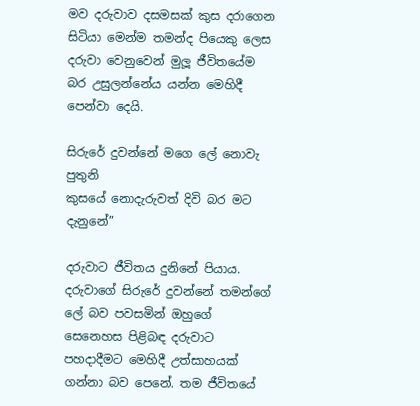මව දරුවාව දසමසක් කුස දරාගෙන සිටියා මෙන්ම තමන්ද පියෙකු ලෙස දරුවා වෙනුවෙන් මුලූ ජීවිතයේම බර උසුලන්නේය යන්න මෙහිදී පෙන්වා දෙයි.

සිරුරේ දුවන්නේ මගෙ ලේ නොවැ පුතුනි
කුසයේ නොදැරුවත් දිවි බර මට දැනුනේ”

දරුවාට ජීවිතය දුනිනේ පියාය. දරුවාගේ සිරුරේ දුවන්නේ තමන්ගේ ලේ බව පවසමින් ඔහුගේ සෙනෙහස පිළිබඳ දරුවාට පහදාදීමට මෙහිදී උත්සාහයක් ගන්නා බව පෙනේ. තම ජීවිතයේ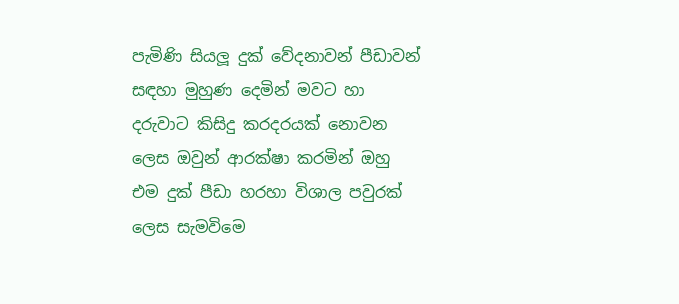පැමිණි සියලූ දුක් වේදනාවන් පීඩාවන් සඳහා මුහුණ දෙමින් මවට හා දරුවාට කිසිදු කරදරයක් නොවන ලෙස ඔවුන් ආරක්ෂා කරමින් ඔහු එම දුක් පීඩා හරහා විශාල පවුරක් ලෙස සැමවිමෙ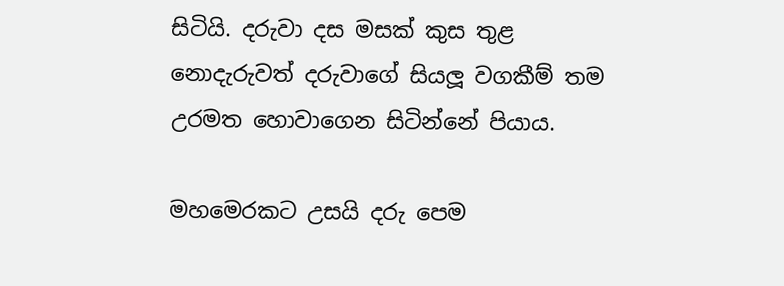සිටියි. දරුවා දස මසක් කුස තුළ නොදැරුවත් දරුවාගේ සියලූ වගකීම් තම උරමත හොවාගෙන සිටින්නේ පියාය.

මහමෙරකට උසයි දරු පෙම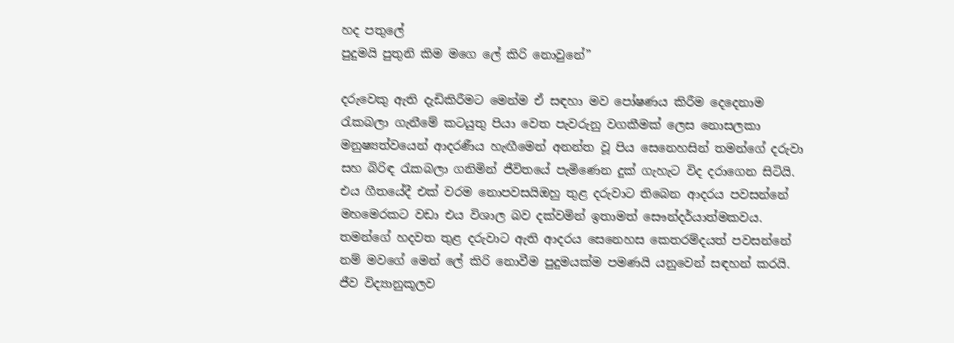හද පතුලේ
පුදුමයි පුතුනි කිම මගෙ ලේ කිරි නොවුනේ”

දරුවෙකු ඇති දැඩිකිරීමට මෙන්ම ඒ සඳහා මව පෝෂණය කිරීම දෙදෙනාම රැකබලා ගැනීමේ කටයුතු පියා වෙත පැවරුනු වගකීමක් ලෙස නොසලකා මනුෂ්‍යත්වයෙන් ආදරණීය හැඟීමෙන් අනන්ත වූ පිය සෙනෙහසින් තමන්ගේ දරුවා සහ බිරිඳ රැකබලා ගනිමින් ජීවිතයේ පැමිණෙන දුක් ගැහැට විද දරාගෙන සිටියි. එය ගීතයේදී එක් වරම නොපවසයිඔහු තුළ දරුවාට තිබෙන ආදරය පවසන්නේ මහමෙරකට වඩා එය විශාල බව දක්වමින් ඉතාමත් සෞන්දර්යාත්මකවය. තමන්ගේ හදවත තුළ දරුවාට ඇති ආදරය සෙනෙහස කෙතරම්දයත් පවසන්නේ නම් මවගේ මෙන් ලේ කිරි නොවීම පුදුමයක්ම පමණයි යනුවෙන් සඳහන් කරයි. ජීව විද්‍යානුකූලව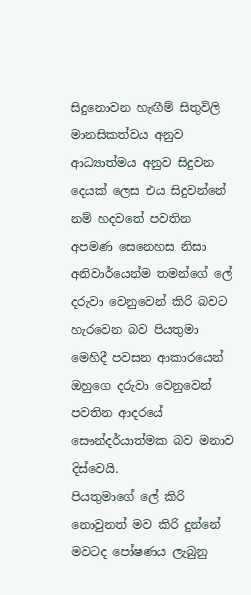සිදුනොවන හැඟීම් සිතුවිලි මානසිකත්වය අනුව ආධ්‍යාත්මය අනුව සිදුවන දෙයක් ලෙස එය සිදුවන්නේ නම් හදවතේ පවතින අපමණ සෙනෙහස නිසා අනිවාර්යෙන්ම තමන්ගේ ලේ දරුවා වෙනුවෙන් කිරි බවට හැරවෙන බව පියතුමා මෙහිදී පවසන ආකාරයෙන් ඔහුගෙ දරුවා වෙනුවෙන් පවතින ආදරයේ සෞන්දර්යාත්මක බව මනාව දිස්වෙයි.
පියතුමාගේ ලේ කිරි නොවුනත් මව කිරි දුන්නේ මවටද පෝෂණය ලැබුනු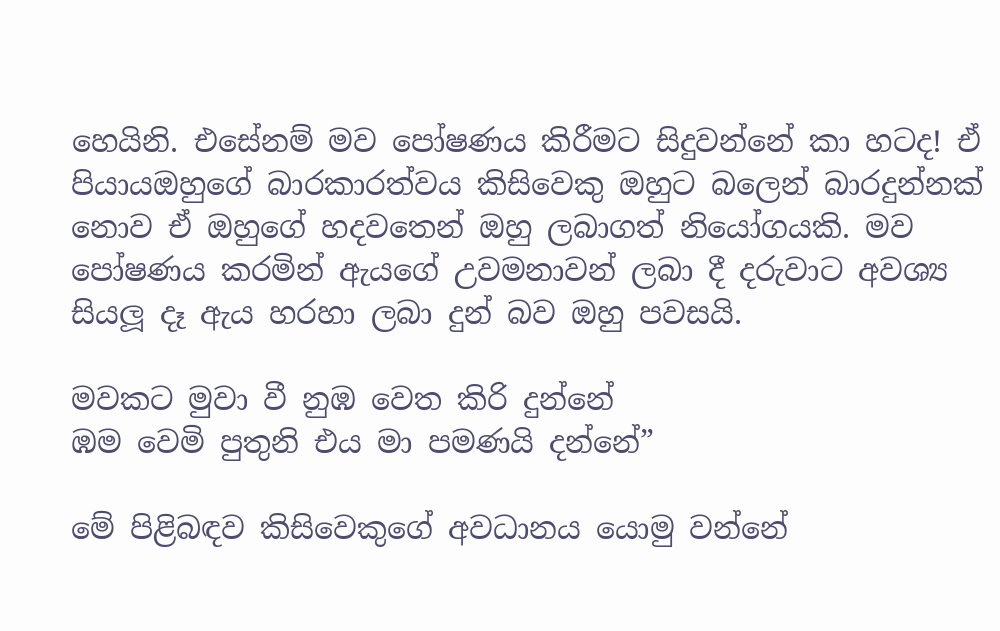හෙයිනි. එසේනම් මව පෝෂණය කිරීමට සිදුවන්නේ කා හටද! ඒ පියායඔහුගේ බාරකාරත්වය කිසිවෙකු ඔහුට බලෙන් බාරදුන්නක් නොව ඒ ඔහුගේ හදවතෙන් ඔහු ලබාගත් නියෝගයකි. මව පෝෂණය කරමින් ඇයගේ උවමනාවන් ලබා දී දරුවාට අවශ්‍ය සියලූ දෑ ඇය හරහා ලබා දුන් බව ඔහු පවසයි.

මවකට මුවා වී නුඹ වෙත කිරි දුන්නේ
ඹම වෙමි පුතුනි එය මා පමණයි දන්නේ”

මේ පිළිබඳව කිසිවෙකුගේ අවධානය යොමු වන්නේ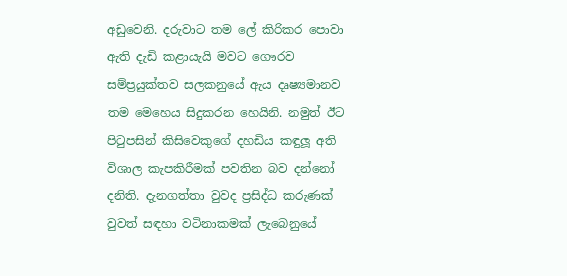අඩුවෙනි. දරුවාට තම ලේ කිරිකර පොවා ඇති දැඩි කළායැයි මවට ගෞරව සම්ප්‍රයුක්තව සලකනුයේ ඇය දෘෂ්‍යමානව තම මෙහෙය සිදුකරන හෙයිනි. නමුත් ඊට පිටුපසින් කිසිවෙකුගේ දහඩිය කඳුලූ අති විශාල කැපකිරීමක් පවතින බව දන්නෝ දනිති. දැනගත්තා වුවද ප්‍රසිද්ධ කරුණක් වුවත් සඳහා වටිනාකමක් ලැබෙනුයේ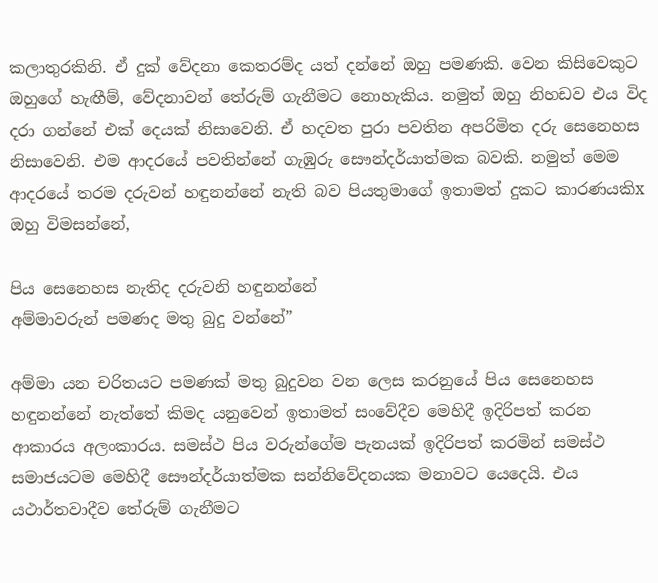කලාතුරකිනි. ඒ දුක් වේදනා කෙතරම්ද යත් දන්නේ ඔහු පමණකි. වෙන කිසිවෙකුට ඔහුගේ හැඟීම්, වේදනාවන් තේරුම් ගැනීමට නොහැකිය. නමුත් ඔහු නිහඩව එය විද දරා ගන්නේ එක් දෙයක් නිසාවෙනි. ඒ හදවත පුරා පවතින අපරිමිත දරු සෙනෙහස නිසාවෙනි. එම ආදරයේ පවතින්නේ ගැඹුරු සෞන්දර්යාත්මක බවකි. නමුත් මෙම ආදරයේ තරම දරුවන් හඳුනන්නේ නැති බව පියතුමාගේ ඉතාමත් දුකට කාරණයකිx ඔහු විමසන්නේ,

පිය සෙනෙහස නැතිද දරුවනි හඳුනන්නේ
අම්මාවරුන් පමණද මතු බුදු වන්නේ”

අම්මා යන චරිතයට පමණක් මතු බුදුවන වන ලෙස කරනුයේ පිය සෙනෙහස හඳුනන්නේ නැත්තේ කිමද යනුවෙන් ඉතාමත් සංවේදීව මෙහිදී ඉදිරිපත් කරන ආකාරය අලංකාරය. සමස්ථ පිය වරුන්ගේම පැනයක් ඉදිරිපත් කරමින් සමස්ථ සමාජයටම මෙහිදී සෞන්දර්යාත්මක සන්නිවේදනයක මනාවට යෙදෙයි. එය යථාර්තවාදීව තේරුම් ගැනීමට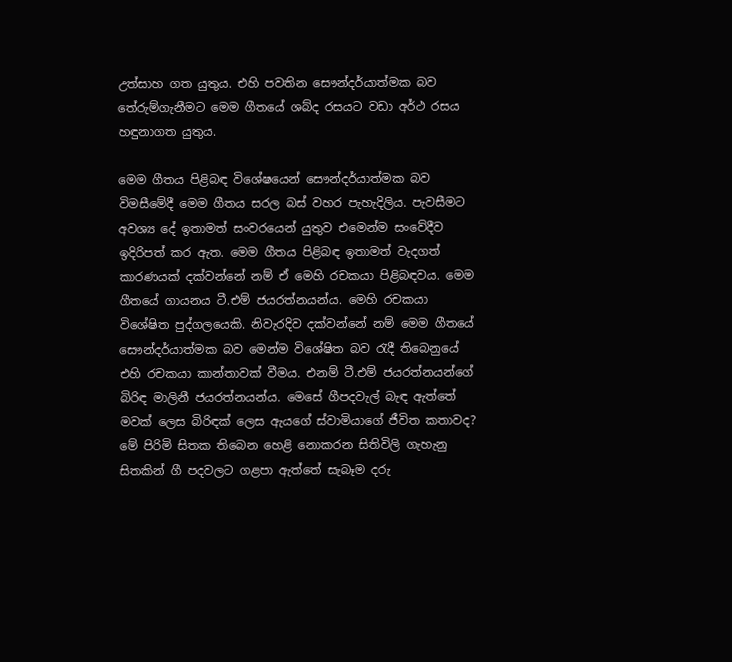උත්සාහ ගත යුතුය. එහි පවතින සෞන්දර්යාත්මක බව
තේරුම්ගැනීමට මෙම ගීතයේ ශබ්ද රසයට වඩා අර්ථ රසය හඳුනාගත යුතුය.

මෙම ගීතය පිළිබඳ විශේෂයෙන් සෞන්දර්යාත්මක බව විමසීමේදී මෙම ගීතය සරල බස් වහර පැහැදිලිය. පැවසීමට අවශ්‍ය දේ ඉතාමත් සංවරයෙන් යුතුව එමෙන්ම සංවේදීව ඉදිරිපත් කර ඇත. මෙම ගීතය පිළිබඳ ඉතාමත් වැදගත් කාරණයක් දක්වන්නේ නම් ඒ මෙහි රචකයා පිළිබඳවය. මෙම ගීතයේ ගායනය ටී.එම් ජයරත්නයන්ය. මෙහි රචකයා විශේෂිත පුද්ගලයෙකි. නිවැරදිව දක්වන්නේ නම් මෙම ගීතයේ සෞන්දර්යාත්මක බව මෙන්ම විශේෂිත බව රැදී තිබෙනුයේ එහි රචකයා කාන්තාවක් වීමය. එනම් ටී.එම් ජයරත්නයන්ගේ බිරිඳ මාලිනී ජයරත්නයන්ය. මෙසේ ගීපදවැල් බැඳ ඇත්තේ මවක් ලෙස බිරිඳක් ලෙස ඇයගේ ස්වාමියාගේ ජීවිත කතාවද? මේ පිරිමි සිතක තිබෙන හෙළි නොකරන සිතිවිලි ගැහැනු සිතකින් ගී පදවලට ගළපා ඇත්තේ සැබෑම දරු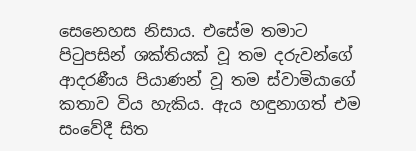සෙනෙහස නිසාය. එසේම තමාට පිටුපසින් ශක්තියක් වූ තම දරුවන්ගේ ආදරණීය පියාණන් වූ තම ස්වාමියාගේ කතාව විය හැකිය. ඇය හඳුනාගත් එම සංවේදී සිත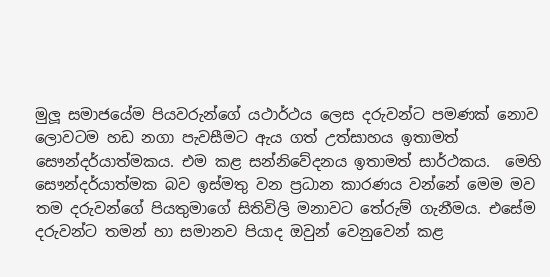මුලූ සමාජයේම පියවරුන්ගේ යථාර්ථය ලෙස දරුවන්ට පමණක් නොව ලොවටම හඩ නගා පැවසීමට ඇය ගත් උත්සාහය ඉතාමත් සෞන්දර්යාත්මකය. එම කළ සන්නිවේදනය ඉතාමත් සාර්ථකය.  මෙහි සෞන්දර්යාත්මක බව ඉස්මතු වන ප්‍රධාන කාරණය වන්නේ මෙම මව තම දරුවන්ගේ පියතුමාගේ සිතිවිලි මනාවට තේරුම් ගැනීමය. එසේම දරුවන්ට තමන් හා සමානව පියාද ඔවුන් වෙනුවෙන් කළ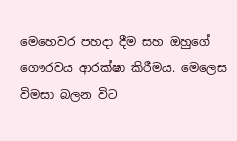මෙහෙවර පහදා දීම සහ ඔහුගේ ගෞරවය ආරක්ෂා කිරීමය. මෙලෙස විමසා බලන විට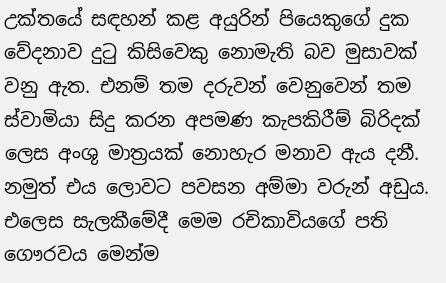උක්තයේ සඳහන් කළ අයුරින් පියෙකුගේ දුක වේදනාව දුටු කිසිවෙකු නොමැති බව මුසාවක් වනු ඇත. එනම් තම දරුවන් වෙනුවෙන් තම ස්වාමියා සිදු කරන අපමණ කැපකිරීම් බිරිදක් ලෙස අංශු මාත්‍රයක් නොහැර මනාව ඇය දනී. නමුත් එය ලොවට පවසන අම්මා වරුන් අඩුය. එලෙස සැලකීමේදී මෙම රචිකාවියගේ පති ගෞරවය මෙන්ම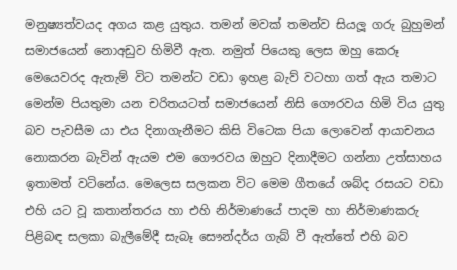මනුෂ්‍යත්වයද අගය කළ යුතුය. තමන් මවක් තමන්ව සියලූ ගරු බුහුමන් සමාජයෙන් නොඅඩුව හිමිවී ඇත. නමුත් පියෙකු ලෙස ඔහු කෙරූ මෙයෙවරද ඇතැම් විට තමන්ට වඩා ඉහළ බැව් වටහා ගත් ඇය තමාට මෙන්ම පියතුමා යන චරිතයටත් සමාජයෙන් නිසි ගෞරවය හිමි විය යුතු බව පැවසීම යා එය දිනාගැනීමට කිසි විටෙක පියා ලොවෙන් ආයාචනය නොකරන බැවින් ඇයම එම ගෞරවය ඔහුට දිනාදීමට ගන්නා උත්සාහය ඉතාමත් වටිනේය. මෙලෙස සලකන විට මෙම ගීතයේ ශබ්ද රසයට වඩා එහි යට වූ කතාන්තරය හා එහි නිර්මාණයේ පාදම හා නිර්මාණකරු පිළිබඳ සලකා බැලීමේදී සැබෑ සෞන්දර්ය ගැබ් වී ඇත්තේ එහි බව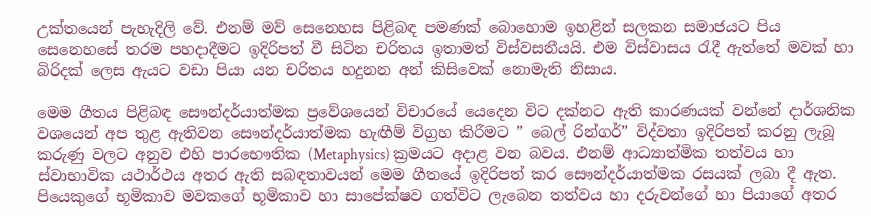උක්තයෙන් පැහැදිලි වේ. එනම් මව් සෙනෙහස පිළිබඳ පමණක් බොහොම ඉහළින් සලකන සමාජයට පිය සෙනෙහසේ තරම පහදාදීමට ඉදිරිපත් වී සිටින චරිතය ඉතාමත් විස්වසනීයයි. එම විස්වාසය රැදී ඇත්තේ මවක් හා බිරිදක් ලෙස ඇයට වඩා පියා යන චරිතය හදුනන අන් කිසිවෙක් නොමැති නිසාය.

මෙම ගීතය පිළිබඳ සෞන්දර්යාත්මක ප්‍රවේශයෙන් විචාරයේ යෙදෙන විට දක්නට ඇති කාරණයක් වන්නේ දාර්ශනික වශයෙන් අප තුළ ඇතිවන සෞන්දර්යාත්මක හැඟීම් විග්‍රහ කිරීමට ” බෙල් රින්ගර්” විද්වතා ඉදිරිපත් කරනු ලැබූ කරුණු වලට අනුව එහි පාරභෞතික (Metaphysics) ක්‍රමයට අදාළ වන බවය. එනම් ආධ්‍යාත්මික තත්වය හා ස්වාභාවික යථාර්ථය අතර ඇති සබඳතාවයන් මෙම ගීතයේ ඉදිරිපත් කර සෞන්දර්යාත්මක රසයක් ලබා දී ඇත. පියෙකුගේ භූමිකාව මවකගේ භූමිකාව හා සාපේක්ෂව ගත්විට ලැබෙන තත්වය හා දරුවන්ගේ හා පියාගේ අතර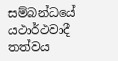සම්බන්ධයේ යථාර්ථවාදී තත්වය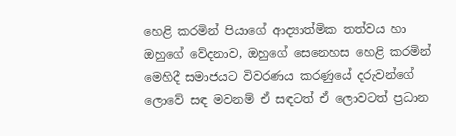හෙළි කරමින් පියාගේ ආද්‍යාත්මික තත්වය හා ඔහුගේ වේදනාව, ඔහුගේ සෙනෙහස හෙළි කරමින් මෙහිදී සමාජයට විවරණය කරණුයේ දරුවන්ගේ ලොවේ සඳ මවනම් ඒ සඳටත් ඒ ලොවටත් ප්‍රධාන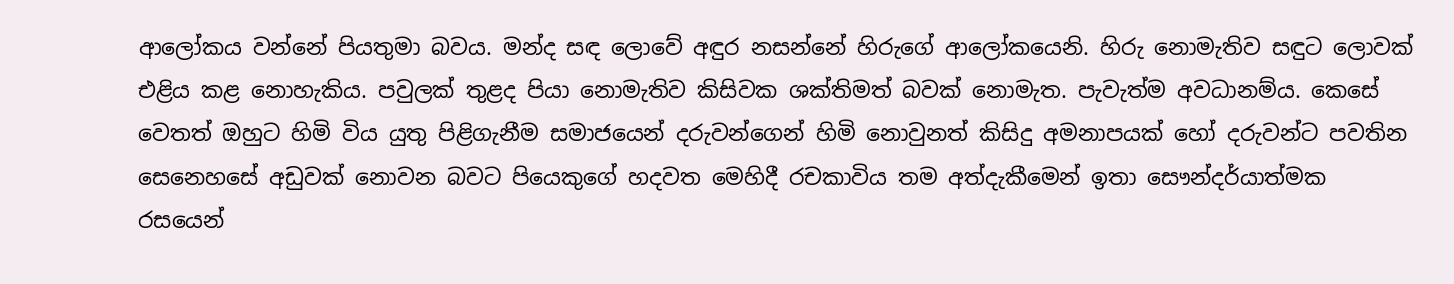ආලෝකය වන්නේ පියතුමා බවය. මන්ද සඳ ලොවේ අඳුර නසන්නේ හිරුගේ ආලෝකයෙනි. හිරු නොමැතිව සඳුට ලොවක් එළිය කළ නොහැකිය. පවුලක් තුළද පියා නොමැතිව කිසිවක ශක්තිමත් බවක් නොමැත. පැවැත්ම අවධානම්ය. කෙසේ වෙතත් ඔහුට හිමි විය යුතු පිළිගැනීම සමාජයෙන් දරුවන්ගෙන් හිමි නොවුනත් කිසිදු අමනාපයක් හෝ දරුවන්ට පවතින සෙනෙහසේ අඩුවක් නොවන බවට පියෙකුගේ හදවත මෙහිදී රචකාවිය තම අත්දැකීමෙන් ඉතා සෞන්දර්යාත්මක රසයෙන්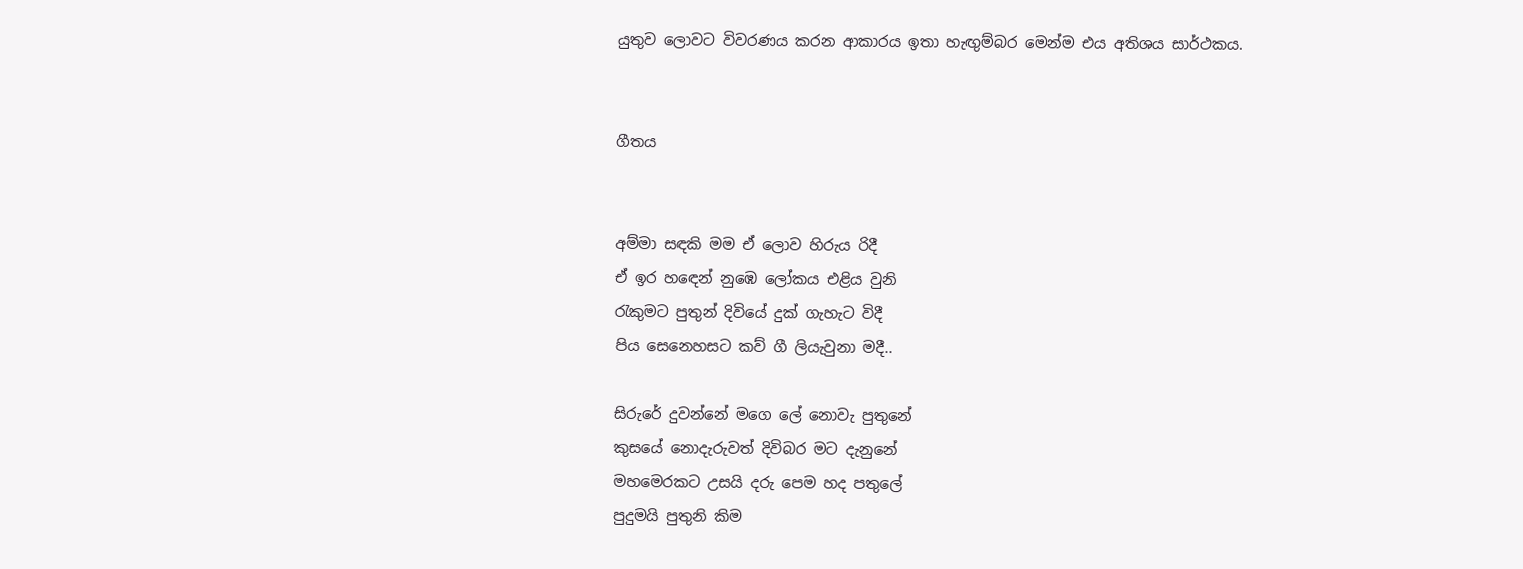යුතුව ලොවට විවරණය කරන ආකාරය ඉතා හැඟුම්බර මෙන්ම එය අතිශය සාර්ථකය.


ගීතය


අම්මා සඳකි මම ඒ ලොව හිරුය රිදී
ඒ ඉර හඳෙන් නුඹෙ ලෝකය එළිය වුනි
රැකුමට පුතුන් දිවියේ දුක් ගැහැට විදී
පිය සෙනෙහසට කව් ගී ලියැවුනා මදී..

සිරුරේ දුවන්නේ මගෙ ලේ නොවැ පුතුනේ
කුසයේ නොදැරුවත් දිවිබර මට දැනුනේ
මහමෙරකට උසයි දරු පෙම හද පතුලේ
පුදුමයි පුතුනි කිම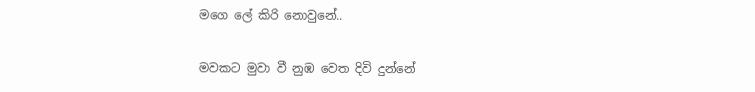මගෙ ලේ කිරි නොවුනේ..

මවකට මුවා වී නුඹ වෙත දිවි දුන්නේ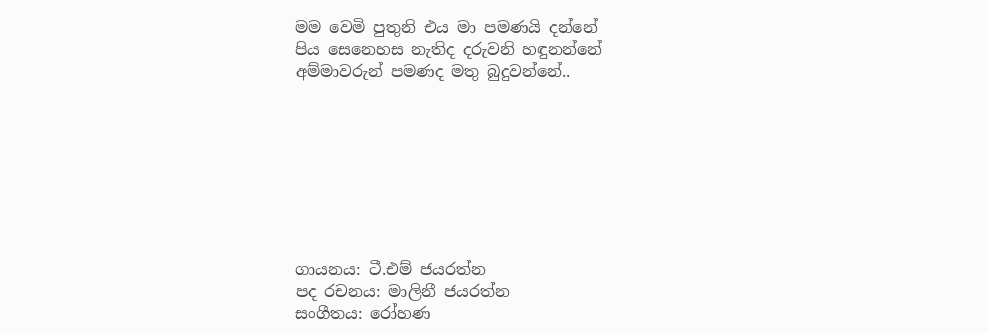මම වෙමි පුතුනි එය මා පමණයි දන්නේ
පිය සෙනෙහස නැතිද දරුවනි හඳුනන්නේ
අම්මාවරුන් පමණද මතු බුදුවන්නේ..








ගායනය: ටී.එම් ජයරත්න
පද රචනය: මාලිනී ජයරත්න
සංගීතය: රෝහණ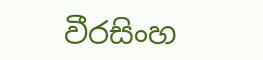වීරසිංහ